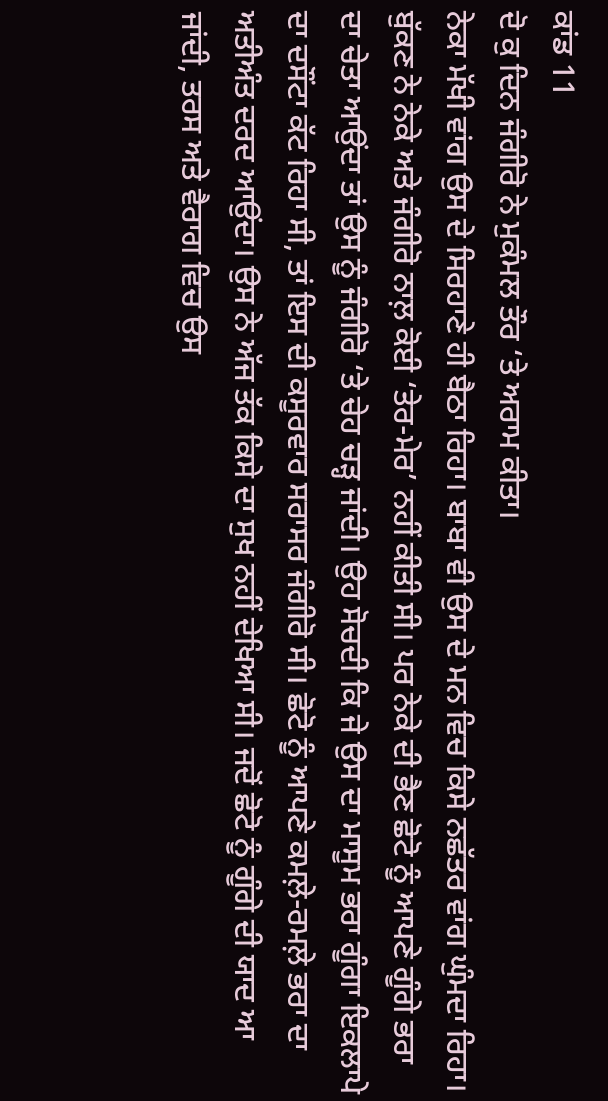ਕਾਂਡ 11
ਦੋ ਕੁ ਦਿਨ ਜੰਗੀਰੋ ਨੇ ਮੁਕੰਮਲ ਤੌਰ ‘ਤੇ ਅਰਾਮ ਕੀਤਾ।
ਨੇਕਾ ਮੱਖੀ ਵਾਂਗ ਉਸ ਦੇ ਸਿਰਹਾਣੇ ਹੀ ਬੈਠਾ ਰਿਹਾ। ਬਾਬਾ ਵੀ ਉਸ ਦੇ ਮਨ ਵਿਚ ਕਿਸੇ ਨਛੱਤਰ ਵਾਂਗ ਘੁੰਮਦਾ ਰਿਹਾ। ਬੁੱਕਣ ਨੇ ਨੇਕੇ ਅਤੇ ਜੰਗੀਰੋ ਨਾਲ਼ ਕੋਈ ‘ਤੇਰ-ਮੇਰ’ ਨਹੀਂ ਕੀਤੀ ਸੀ। ਪਰ ਨੇਕੇ ਦੀ ਭੈਣ ਛੋਟੋ ਨੂੰ ਆਪਣੇ ਗੂੰਗੇ ਭਰਾ ਦਾ ਚੇਤਾ ਆਉਂਦਾ ਤਾਂ ਉਸ ਨੂੰ ਜੰਗੀਰੋ ‘ਤੇ ਚੇਹ ਚੜ੍ਹ ਜਾਂਦੀ। ਉਹ ਸੋਚਦੀ ਕਿ ਜੇ ਉਸ ਦਾ ਮਾਸੂਮ ਭਰਾ ਗੂੰਗਾ ਇਕਲਾਪੇ ਦਾ ਦਸੌਂਟਾ ਕੱਟ ਰਿਹਾ ਸੀ, ਤਾਂ ਇਸ ਦੀ ਕਸੂਰਵਾਰ ਸਰਾਸਰ ਜੰਗੀਰੋ ਸੀ। ਛੋਟੋ ਨੂੰ ਆਪਣੇ ਕਮਲ਼ੇ-ਰਮਲ਼ੇ ਭਰਾ ਦਾ ਅਤੀਅੰਤ ਦਰਦ ਆਉਂਦਾ। ਉਸ ਨੇ ਅੱਜ ਤੱਕ ਕਿਸੇ ਦਾ ਸੁਖ ਨਹੀਂ ਦੇਖਿਆ ਸੀ। ਜਦੋਂ ਛੋਟੋ ਨੂੰ ਗੂੰਗੇ ਦੀ ਯਾਦ ਆ ਜਾਂਦੀ, ਤਰਸ ਅਤੇ ਵੈਰਾਗ ਵਿਚ ਉਸ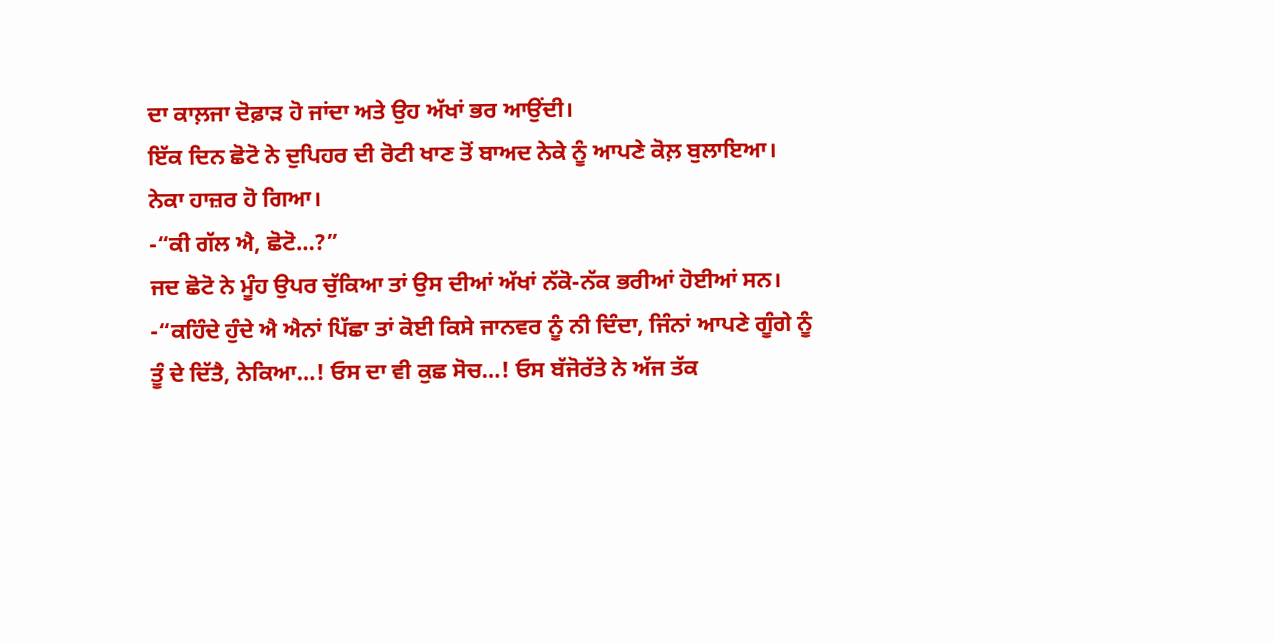ਦਾ ਕਾਲ਼ਜਾ ਦੋਫ਼ਾੜ ਹੋ ਜਾਂਦਾ ਅਤੇ ਉਹ ਅੱਖਾਂ ਭਰ ਆਉਂਦੀ।
ਇੱਕ ਦਿਨ ਛੋਟੋ ਨੇ ਦੁਪਿਹਰ ਦੀ ਰੋਟੀ ਖਾਣ ਤੋਂ ਬਾਅਦ ਨੇਕੇ ਨੂੰ ਆਪਣੇ ਕੋਲ਼ ਬੁਲਾਇਆ।
ਨੇਕਾ ਹਾਜ਼ਰ ਹੋ ਗਿਆ।
-“ਕੀ ਗੱਲ ਐ, ਛੋਟੋ…?”
ਜਦ ਛੋਟੋ ਨੇ ਮੂੰਹ ਉਪਰ ਚੁੱਕਿਆ ਤਾਂ ਉਸ ਦੀਆਂ ਅੱਖਾਂ ਨੱਕੋ-ਨੱਕ ਭਰੀਆਂ ਹੋਈਆਂ ਸਨ।
-“ਕਹਿੰਦੇ ਹੁੰਦੇ ਐ ਐਨਾਂ ਪਿੱਛਾ ਤਾਂ ਕੋਈ ਕਿਸੇ ਜਾਨਵਰ ਨੂੰ ਨੀ ਦਿੰਦਾ, ਜਿੰਨਾਂ ਆਪਣੇ ਗੂੰਗੇ ਨੂੰ ਤੂੰ ਦੇ ਦਿੱਤੈ, ਨੇਕਿਆ…! ਓਸ ਦਾ ਵੀ ਕੁਛ ਸੋਚ…! ਓਸ ਬੱਜੋਰੱਤੇ ਨੇ ਅੱਜ ਤੱਕ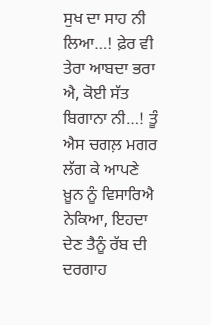ਸੁਖ ਦਾ ਸਾਹ ਨੀ ਲਿਆ…! ਫ਼ੇਰ ਵੀ ਤੇਰਾ ਆਬਦਾ ਭਰਾ ਐ, ਕੋਈ ਸੱਤ ਬਿਗਾਨਾ ਨੀ…! ਤੂੰ ਐਸ ਚਗਲ਼ ਮਗਰ ਲੱਗ ਕੇ ਆਪਣੇ ਖ਼ੂਨ ਨੂੰ ਵਿਸਾਰਿਐ ਨੇਕਿਆ, ਇਹਦਾ ਦੇਣ ਤੈਨੂੰ ਰੱਬ ਦੀ ਦਰਗਾਹ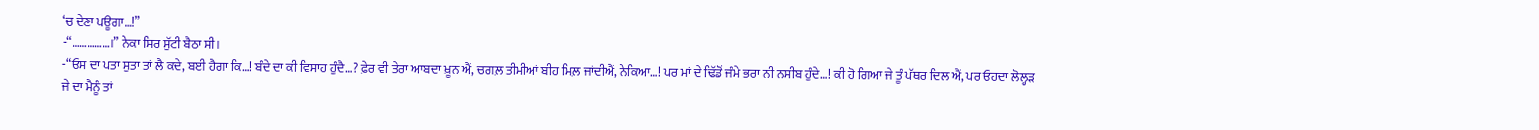‘ਚ ਦੇਣਾ ਪਊਗਾ…!”
-“……………।” ਨੇਕਾ ਸਿਰ ਸੁੱਟੀ ਬੈਠਾ ਸੀ।
-“ਓਸ ਦਾ ਪਤਾ ਸੁਤਾ ਤਾਂ ਲੈ ਕਦੇ, ਬਈ ਹੈਗਾ ਕਿ…! ਬੰਦੇ ਦਾ ਕੀ ਵਿਸਾਹ ਹੁੰਦੈ…? ਫ਼ੇਰ ਵੀ ਤੇਰਾ ਆਬਦਾ ਖ਼ੂਨ ਐਂ, ਚਗਲ਼ ਤੀਮੀਆਂ ਬੀਹ ਮਿਲ਼ ਜਾਂਦੀਐਂ, ਨੇਕਿਆ…! ਪਰ ਮਾਂ ਦੇ ਢਿੱਡੋਂ ਜੰਮੇ ਭਰਾ ਨੀ ਨਸੀਬ ਹੁੰਦੇ…! ਕੀ ਹੋ ਗਿਆ ਜੇ ਤੂੰ ਪੱਥਰ ਦਿਲ ਐਂ, ਪਰ ਓਹਦਾ ਲੋਲ੍ਹੜ ਜੇ ਦਾ ਮੈਨੂੰ ਤਾਂ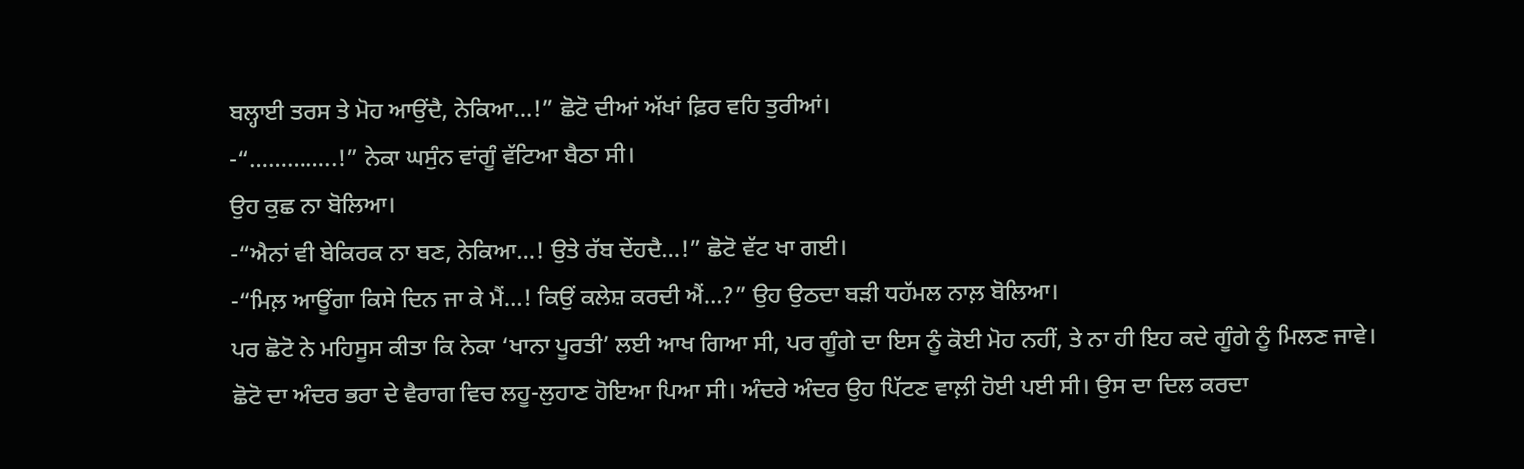ਬਲ੍ਹਾਈ ਤਰਸ ਤੇ ਮੋਹ ਆਉਂਦੈ, ਨੇਕਿਆ…!” ਛੋਟੋ ਦੀਆਂ ਅੱਖਾਂ ਫ਼ਿਰ ਵਹਿ ਤੁਰੀਆਂ।
-“…………..!” ਨੇਕਾ ਘਸੁੰਨ ਵਾਂਗੂੰ ਵੱਟਿਆ ਬੈਠਾ ਸੀ।
ਉਹ ਕੁਛ ਨਾ ਬੋਲਿਆ।
-“ਐਨਾਂ ਵੀ ਬੇਕਿਰਕ ਨਾ ਬਣ, ਨੇਕਿਆ…! ਉਤੇ ਰੱਬ ਦੇਂਹਦੈ…!” ਛੋਟੋ ਵੱਟ ਖਾ ਗਈ।
-“ਮਿਲ਼ ਆਊਂਗਾ ਕਿਸੇ ਦਿਨ ਜਾ ਕੇ ਮੈਂ…! ਕਿਉਂ ਕਲੇਸ਼ ਕਰਦੀ ਐਂ…?” ਉਹ ਉਠਦਾ ਬੜੀ ਧਹੱਮਲ ਨਾਲ਼ ਬੋਲਿਆ।
ਪਰ ਛੋਟੋ ਨੇ ਮਹਿਸੂਸ ਕੀਤਾ ਕਿ ਨੇਕਾ ‘ਖਾਨਾ ਪੂਰਤੀ’ ਲਈ ਆਖ ਗਿਆ ਸੀ, ਪਰ ਗੂੰਗੇ ਦਾ ਇਸ ਨੂੰ ਕੋਈ ਮੋਹ ਨਹੀਂ, ਤੇ ਨਾ ਹੀ ਇਹ ਕਦੇ ਗੂੰਗੇ ਨੂੰ ਮਿਲਣ ਜਾਵੇ।
ਛੋਟੋ ਦਾ ਅੰਦਰ ਭਰਾ ਦੇ ਵੈਰਾਗ ਵਿਚ ਲਹੂ-ਲੁਹਾਣ ਹੋਇਆ ਪਿਆ ਸੀ। ਅੰਦਰੇ ਅੰਦਰ ਉਹ ਪਿੱਟਣ ਵਾਲ਼ੀ ਹੋਈ ਪਈ ਸੀ। ਉਸ ਦਾ ਦਿਲ ਕਰਦਾ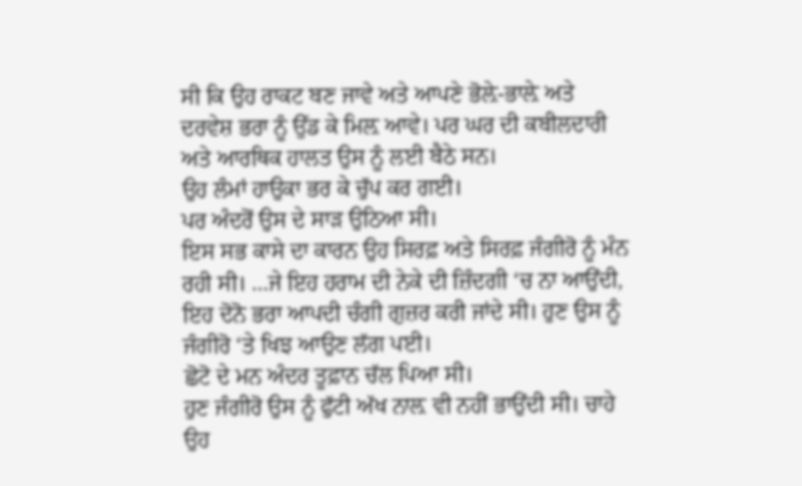ਸੀ ਕਿ ਉਹ ਰਾਕਟ ਬਣ ਜਾਵੇ ਅਤੇ ਆਪਣੇ ਭੋਲ਼ੇ-ਭਾਲ਼ੇ ਅਤੇ ਦਰਵੇਸ਼ ਭਰਾ ਨੂੰ ਉੱਡ ਕੇ ਮਿਲ਼ ਆਵੇ। ਪਰ ਘਰ ਦੀ ਕਬੀਲਦਾਰੀ ਅਤੇ ਆਰਥਿਕ ਹਾਲਤ ਉਸ ਨੂੰ ਲਈ ਬੈਠੇ ਸਨ।
ਉਹ ਲੰਮਾਂ ਹਾਉਕਾ ਭਰ ਕੇ ਚੁੱਪ ਕਰ ਗਈ।
ਪਰ ਅੰਦਰੋਂ ਉਸ ਦੇ ਸਾੜ ਉਠਿਆ ਸੀ।
ਇਸ ਸਭ ਕਾਸੇ ਦਾ ਕਾਰਨ ਉਹ ਸਿਰਫ਼ ਅਤੇ ਸਿਰਫ਼ ਜੰਗੀਰੋ ਨੂੰ ਮੰਨ ਰਹੀ ਸੀ। …ਜੇ ਇਹ ਹਰਾਮ ਦੀ ਨੇਕੇ ਦੀ ਜ਼ਿੰਦਗੀ ‘ਚ ਨਾ ਆਉਂਦੀ, ਇਹ ਦੋਨੋ ਭਰਾ ਆਪਦੀ ਚੰਗੀ ਗੁਜ਼ਰ ਕਰੀ ਜਾਂਦੇ ਸੀ। ਹੁਣ ਉਸ ਨੂੰ ਜੰਗੀਰੋ ‘ਤੇ ਖਿਝ ਆਉਣ ਲੱਗ ਪਈ।
ਛੋਟੋ ਦੇ ਮਨ ਅੰਦਰ ਤੂਫ਼ਾਨ ਚੱਲ ਪਿਆ ਸੀ।
ਹੁਣ ਜੰਗੀਰੋ ਉਸ ਨੂੰ ਫੁੱਟੀ ਅੱਖ ਨਾਲ਼ ਵੀ ਨਹੀਂ ਭਾਉਂਦੀ ਸੀ। ਚਾਹੇ ਉਹ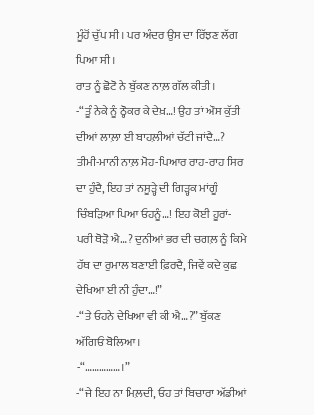ਮੂੰਹੋਂ ਚੁੱਪ ਸੀ। ਪਰ ਅੰਦਰ ਉਸ ਦਾ ਰਿੱਝਣ ਲੱਗ ਪਿਆ ਸੀ।
ਰਾਤ ਨੂੰ ਛੋਟੋ ਨੇ ਬੁੱਕਣ ਨਾਲ਼ ਗੱਲ ਕੀਤੀ।
-“ਤੂੰ ਨੇਕੇ ਨੂੰ ਠ੍ਹੋਕਰ ਕੇ ਦੇਖ਼…! ਉਹ ਤਾਂ ਔਸ ਕੁੱਤੀ ਦੀਆਂ ਲਾਲ਼ਾ ਈ ਬਾਹਲ਼ੀਆਂ ਚੱਟੀ ਜਾਂਦੈ…? ਤੀਮੀ-ਮਾਨੀ ਨਾਲ਼ ਮੋਹ-ਪਿਆਰ ਰਾਹ-ਰਾਹ ਸਿਰ ਦਾ ਹੁੰਦੈ, ਇਹ ਤਾਂ ਨਸੂੜ੍ਹੇ ਦੀ ਗਿੜ੍ਹਕ ਮਾਂਗੂੰ ਚਿੰਬੜਿਆ ਪਿਆ ਓਹਨੂੰ…! ਇਹ ਕੋਈ ਹੂਰਾਂ-ਪਰੀ ਥੋੜੋ ਐ…? ਦੁਨੀਆਂ ਭਰ ਦੀ ਚਗਲ਼ ਨੂੰ ਕਿਮੇ ਹੱਥ ਦਾ ਰੁਮਾਲ ਬਣਾਈ ਫ਼ਿਰਦੈ, ਜਿਵੇਂ ਕਦੇ ਕੁਛ ਦੇਖਿਆ ਈ ਨੀ ਹੁੰਦਾ…!”
-“ਤੇ ਓਹਨੇ ਦੇਖਿਆ ਵੀ ਕੀ ਐ…?” ਬੁੱਕਣ ਅੱਗਿਓਂ ਬੋਲਿਆ।
-“……………।”
-“ਜੇ ਇਹ ਨਾ ਮਿਲ਼ਦੀ, ਓਹ ਤਾਂ ਬਿਚਾਰਾ ਅੱਡੀਆਂ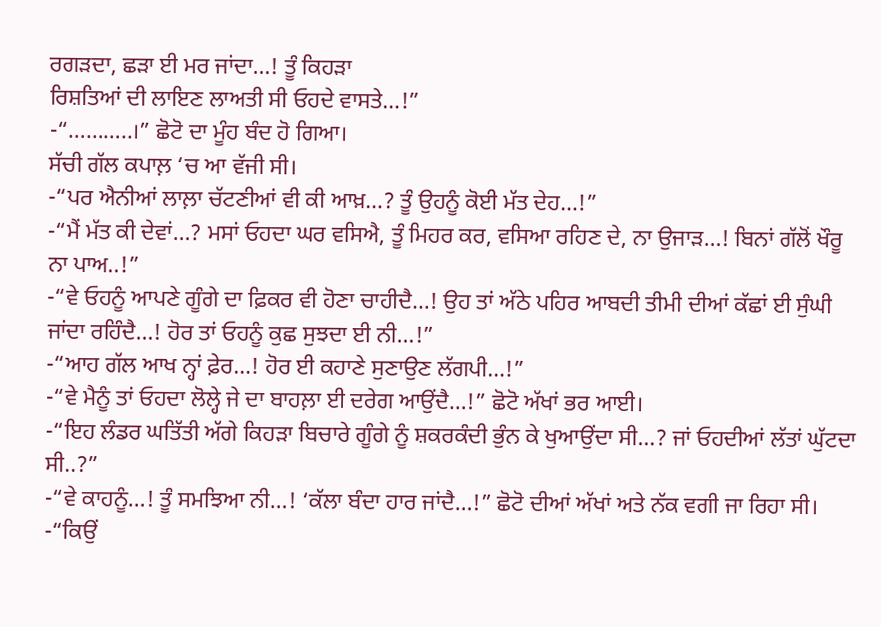ਰਗੜਦਾ, ਛੜਾ ਈ ਮਰ ਜਾਂਦਾ…! ਤੂੰ ਕਿਹੜਾ
ਰਿਸ਼ਤਿਆਂ ਦੀ ਲਾਇਣ ਲਾਅਤੀ ਸੀ ਓਹਦੇ ਵਾਸਤੇ…!”
-“………..।” ਛੋਟੋ ਦਾ ਮੂੰਹ ਬੰਦ ਹੋ ਗਿਆ।
ਸੱਚੀ ਗੱਲ ਕਪਾਲ਼ ‘ਚ ਆ ਵੱਜੀ ਸੀ।
-“ਪਰ ਐਨੀਆਂ ਲਾਲ਼ਾ ਚੱਟਣੀਆਂ ਵੀ ਕੀ ਆਖ਼…? ਤੂੰ ਉਹਨੂੰ ਕੋਈ ਮੱਤ ਦੇਹ…!”
-“ਮੈਂ ਮੱਤ ਕੀ ਦੇਵਾਂ…? ਮਸਾਂ ਓਹਦਾ ਘਰ ਵਸਿਐ, ਤੂੰ ਮਿਹਰ ਕਰ, ਵਸਿਆ ਰਹਿਣ ਦੇ, ਨਾ ਉਜਾੜ…! ਬਿਨਾਂ ਗੱਲੋਂ ਖੌਰੂ ਨਾ ਪਾਅ..!”
-“ਵੇ ਓਹਨੂੰ ਆਪਣੇ ਗੂੰਗੇ ਦਾ ਫ਼ਿਕਰ ਵੀ ਹੋਣਾ ਚਾਹੀਦੈ…! ਉਹ ਤਾਂ ਅੱਠੇ ਪਹਿਰ ਆਬਦੀ ਤੀਮੀ ਦੀਆਂ ਕੱਛਾਂ ਈ ਸੁੰਘੀ ਜਾਂਦਾ ਰਹਿੰਦੈ…! ਹੋਰ ਤਾਂ ਓਹਨੂੰ ਕੁਛ ਸੁਝਦਾ ਈ ਨੀ…!”
-“ਆਹ ਗੱਲ ਆਖ ਨ੍ਹਾਂ ਫ਼ੇਰ…! ਹੋਰ ਈ ਕਹਾਣੇ ਸੁਣਾਉਣ ਲੱਗਪੀ…!”
-“ਵੇ ਮੈਨੂੰ ਤਾਂ ਓਹਦਾ ਲੋਲ੍ਹੇ ਜੇ ਦਾ ਬਾਹਲ਼ਾ ਈ ਦਰੇਗ ਆਉਂਦੈ…!” ਛੋਟੋ ਅੱਖਾਂ ਭਰ ਆਈ।
-“ਇਹ ਲੰਡਰ ਘਤਿੱਤੀ ਅੱਗੇ ਕਿਹੜਾ ਬਿਚਾਰੇ ਗੂੰਗੇ ਨੂੰ ਸ਼ਕਰਕੰਦੀ ਭੁੰਨ ਕੇ ਖੁਆਉਂਦਾ ਸੀ…? ਜਾਂ ਓਹਦੀਆਂ ਲੱਤਾਂ ਘੁੱਟਦਾ ਸੀ..?”
-“ਵੇ ਕਾਹਨੂੰ…! ਤੂੰ ਸਮਝਿਆ ਨੀ…! ‘ਕੱਲਾ ਬੰਦਾ ਹਾਰ ਜਾਂਦੈ…!” ਛੋਟੋ ਦੀਆਂ ਅੱਖਾਂ ਅਤੇ ਨੱਕ ਵਗੀ ਜਾ ਰਿਹਾ ਸੀ।
-“ਕਿਉਂ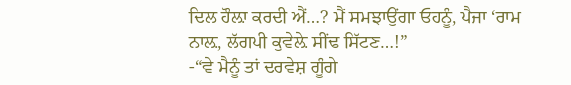ਦਿਲ ਹੌਲ਼ਾ ਕਰਦੀ ਐਂ…? ਮੈਂ ਸਮਝਾਉਂਗਾ ਓਹਨੂੰ, ਪੈਜਾ ‘ਰਾਮ ਨਾਲ਼, ਲੱਗਪੀ ਕੁਵੇਲ਼ੇ ਸੀਂਢ ਸਿੱਟਣ…!”
-“ਵੇ ਮੈਨੂੰ ਤਾਂ ਦਰਵੇਸ਼ ਗੂੰਗੇ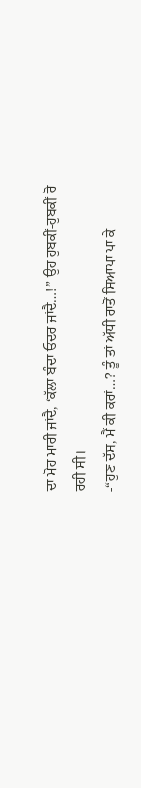ਦਾ ਮੋਹ ਮਾਰੀ ਜਾਂਦੈ, ‘ਕੱਲਾ ਬੰਦਾ ਓਦਰ ਜਾਂਦੈ…!” ਉਹ ਹੁਬਕੀਂ-ਹੁਬਕੀਂ ਰੋ ਰਹੀ ਸੀ।
-“ਹੁਣ ਦੱਸ, ਮੈਂ ਕੀ ਕਰਾਂ…? ਤੂੰ ਤਾਂ ਅੱਧੀ ਰਾਤੋਂ ਸਿਆਪਾ ਪਾ ਕੇ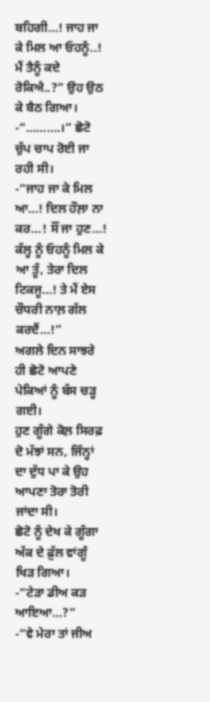ਬਹਿਗੀ…! ਜਾਹ ਜਾ ਕੇ ਮਿਲ ਆ ਓਹਨੂੰ..! ਮੈਂ ਤੈਨੂੰ ਕਦੇ ਰੋਕਿਐ..?” ਉਹ ਉਠ ਕੇ ਬੈਠ ਗਿਆ।
-“……….।” ਛੋਟੋ ਚੁੱਪ ਚਾਪ ਰੋਈ ਜਾ ਰਹੀ ਸੀ।
-“ਜਾਹ ਜਾ ਕੇ ਮਿਲ ਆ…! ਦਿਲ ਹੌਲ਼ਾ ਨਾ ਕਰ…! ਸੌਂ ਜਾ ਹੁਣ…! ਕੱਲ੍ਹ ਨੂੰ ਓਹਨੂੰ ਮਿਲ ਕੇ ਆ ਤੂੰ, ਤੇਰਾ ਦਿਲ ਟਿਕਜੂ…! ਤੇ ਮੈਂ ਏਸ ਚੌਧਰੀ ਨਾਲ਼ ਗੱਲ ਕਰਦੈਂ…!”
ਅਗਲੇ ਦਿਨ ਸਾਝਰੇ ਹੀ ਛੋਟੋ ਆਪਣੇ ਪੇਕਿਆਂ ਨੂੰ ਬੱਸ ਚੜ੍ਹ ਗਈ।
ਹੁਣ ਗੂੰਗੇ ਕੋਲ਼ ਸਿਰਫ਼ ਦੋ ਮੱਝਾਂ ਸਨ, ਜਿੰਨ੍ਹਾਂ ਦਾ ਦੁੱਧ ਪਾ ਕੇ ਉਹ ਆਪਣਾ ਤੋਰਾ ਤੋਰੀ ਜਾਂਦਾ ਸੀ।
ਛੋਟੋ ਨੂੰ ਦੇਖ ਕੇ ਗੂੰਗਾ ਅੱਕ ਦੇ ਫ਼ੁੱਲ ਵਾਂਗੂੰ ਖਿੜ ਗਿਆ।
-“ਟੇੜਾ ਡੀਅ ਕੜ ਆਇਆ…?”
-“ਵੇ ਮੇਰਾ ਤਾਂ ਜੀਅ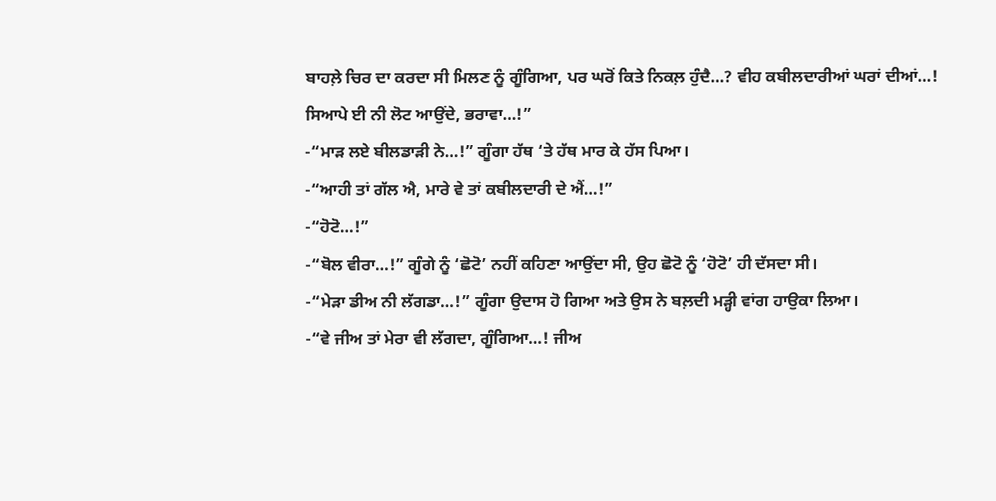ਬਾਹਲ਼ੇ ਚਿਰ ਦਾ ਕਰਦਾ ਸੀ ਮਿਲਣ ਨੂੰ ਗੂੰਗਿਆ, ਪਰ ਘਰੋਂ ਕਿਤੇ ਨਿਕਲ਼ ਹੁੰਦੈ…? ਵੀਹ ਕਬੀਲਦਾਰੀਆਂ ਘਰਾਂ ਦੀਆਂ…! ਸਿਆਪੇ ਈ ਨੀ ਲੋਟ ਆਉਂਦੇ, ਭਰਾਵਾ…!”
-“ਮਾੜ ਲਏ ਬੀਲਡਾੜੀ ਨੇ…!” ਗੂੰਗਾ ਹੱਥ ‘ਤੇ ਹੱਥ ਮਾਰ ਕੇ ਹੱਸ ਪਿਆ।
-“ਆਹੀ ਤਾਂ ਗੱਲ ਐ, ਮਾਰੇ ਵੇ ਤਾਂ ਕਬੀਲਦਾਰੀ ਦੇ ਐਂ…!”
-“ਹੋਟੋ…!”
-“ਬੋਲ ਵੀਰਾ…!” ਗੂੰਗੇ ਨੂੰ ‘ਛੋਟੋ’ ਨਹੀਂ ਕਹਿਣਾ ਆਉਂਦਾ ਸੀ, ਉਹ ਛੋਟੋ ਨੂੰ ‘ਹੋਟੋ’ ਹੀ ਦੱਸਦਾ ਸੀ।
-“ਮੇੜਾ ਡੀਅ ਨੀ ਲੱਗਡਾ…!” ਗੂੰਗਾ ਉਦਾਸ ਹੋ ਗਿਆ ਅਤੇ ਉਸ ਨੇ ਬਲ਼ਦੀ ਮੜ੍ਹੀ ਵਾਂਗ ਹਾਉਕਾ ਲਿਆ।
-“ਵੇ ਜੀਅ ਤਾਂ ਮੇਰਾ ਵੀ ਲੱਗਦਾ, ਗੂੰਗਿਆ…! ਜੀਅ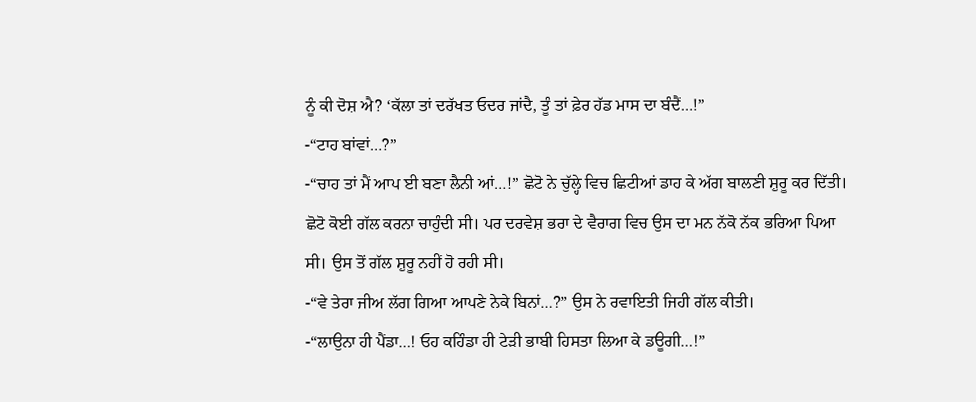ਨੂੰ ਕੀ ਦੋਸ਼ ਐ? ‘ਕੱਲਾ ਤਾਂ ਦਰੱਖਤ ਓਦਰ ਜਾਂਦੈ, ਤੂੰ ਤਾਂ ਫ਼ੇਰ ਹੱਡ ਮਾਸ ਦਾ ਬੰਦੈਂ…!”
-“ਟਾਹ ਬਾਂਵਾਂ…?”
-“ਚਾਹ ਤਾਂ ਮੈਂ ਆਪ ਈ ਬਣਾ ਲੈਨੀ ਆਂ…!” ਛੋਟੋ ਨੇ ਚੁੱਲ੍ਹੇ ਵਿਚ ਛਿਟੀਆਂ ਡਾਹ ਕੇ ਅੱਗ ਬਾਲਣੀ ਸ਼ੁਰੂ ਕਰ ਦਿੱਤੀ। ਛੋਟੋ ਕੋਈ ਗੱਲ ਕਰਨਾ ਚਾਹੁੰਦੀ ਸੀ। ਪਰ ਦਰਵੇਸ਼ ਭਰਾ ਦੇ ਵੈਰਾਗ ਵਿਚ ਉਸ ਦਾ ਮਨ ਨੱਕੋ ਨੱਕ ਭਰਿਆ ਪਿਆ ਸੀ। ਉਸ ਤੋਂ ਗੱਲ ਸ਼ੁਰੂ ਨਹੀਂ ਹੋ ਰਹੀ ਸੀ।
-“ਵੇ ਤੇਰਾ ਜੀਅ ਲੱਗ ਗਿਆ ਆਪਣੇ ਨੇਕੇ ਬਿਨਾਂ…?” ਉਸ ਨੇ ਰਵਾਇਤੀ ਜਿਹੀ ਗੱਲ ਕੀਤੀ।
-“ਲਾਉਨਾ ਹੀ ਪੈਂਡਾ…! ਓਹ ਕਹਿੰਡਾ ਹੀ ਟੇੜੀ ਭਾਬੀ ਹਿਸਤਾ ਲਿਆ ਕੇ ਡਊਗੀ…!”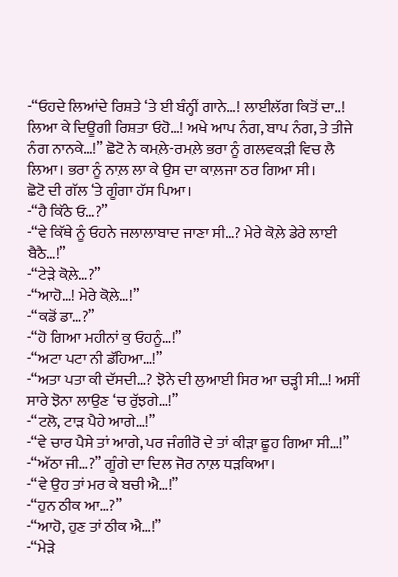-“ਓਹਦੇ ਲਿਆਂਦੇ ਰਿਸ਼ਤੇ ‘ਤੇ ਈ ਬੰਨ੍ਹੀਂ ਗਾਨੇ…! ਲਾਈਲੱਗ ਕਿਤੋਂ ਦਾ..! ਲਿਆ ਕੇ ਦਿਊਗੀ ਰਿਸ਼ਤਾ ਓਹੋ…! ਅਖੇ ਆਪ ਨੰਗ, ਬਾਪ ਨੰਗ, ਤੇ ਤੀਜੇ ਨੰਗ ਨਾਨਕੇ…!” ਛੋਟੋ ਨੇ ਕਮਲ਼ੇ-ਰਮਲ਼ੇ ਭਰਾ ਨੂੰ ਗਲਵਕੜੀ ਵਿਚ ਲੈ ਲਿਆ। ਭਰਾ ਨੂੰ ਨਾਲ਼ ਲਾ ਕੇ ਉਸ ਦਾ ਕਾਲ਼ਜਾ ਠਰ ਗਿਆ ਸੀ।
ਛੋਟੋ ਦੀ ਗੱਲ ‘ਤੇ ਗੂੰਗਾ ਹੱਸ ਪਿਆ।
-“ਹੈ ਕਿੱਠੇ ਓ…?”
-“ਵੇ ਕਿੱਥੇ ਨੂੰ ਓਹਨੇ ਜਲਾਲਾਬਾਦ ਜਾਣਾ ਸੀ…? ਮੇਰੇ ਕੋਲ਼ੇ ਡੇਰੇ ਲਾਈ ਬੈਠੈ…!”
-“ਟੇੜੇ ਕੋਲ਼ੇ…?”
-“ਆਹੋ…! ਮੇਰੇ ਕੋਲ਼ੇ…!”
-“ਕਡੋਂ ਡਾ…?”
-“ਹੋ ਗਿਆ ਮਹੀਨਾਂ ਕੁ ਓਹਨੂੰ…!”
-“ਅਟਾ ਪਟਾ ਨੀ ਡੱਹਿਆ…!”
-“ਅਤਾ ਪਤਾ ਕੀ ਦੱਸਦੀ…? ਝੋਨੇ ਦੀ ਲੁਆਈ ਸਿਰ ਆ ਚੜ੍ਹੀ ਸੀ…! ਅਸੀਂ ਸਾਰੇ ਝੋਨਾ ਲਾਉਣ ‘ਚ ਰੁੱਝਗੇ…!”
-“ਟਲੋ, ਟਾੜ ਪੈਹੇ ਆਗੇ…!”
-“ਵੇ ਚਾਰ ਪੈਸੇ ਤਾਂ ਆਗੇ, ਪਰ ਜੰਗੀਰੋ ਦੇ ਤਾਂ ਕੀੜਾ ਛੂਹ ਗਿਆ ਸੀ…!”
-“ਅੱਠਾ ਜੀ…?” ਗੂੰਗੇ ਦਾ ਦਿਲ ਜੋਰ ਨਾਲ਼ ਧੜਕਿਆ।
-“ਵੇ ਉਹ ਤਾਂ ਮਰ ਕੇ ਬਚੀ ਐ…!”
-“ਹੁਨ ਠੀਕ ਆ…?”
-“ਆਹੋ, ਹੁਣ ਤਾਂ ਠੀਕ ਐ…!”
-“ਮੇੜੇ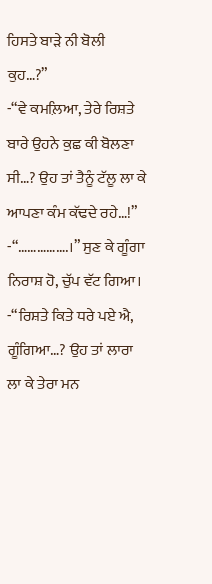ਹਿਸਤੇ ਬਾੜੇ ਨੀ ਬੋਲੀ ਕੁਹ…?”
-“ਵੇ ਕਮਲ਼ਿਆ, ਤੇਰੇ ਰਿਸ਼ਤੇ ਬਾਰੇ ਉਹਨੇ ਕੁਛ ਕੀ ਬੋਲਣਾ ਸੀ…? ਉਹ ਤਾਂ ਤੈਨੂੰ ਟੱਲੂ ਲਾ ਕੇ ਆਪਣਾ ਕੰਮ ਕੱਢਦੇ ਰਹੇ…!”
-“…………….।” ਸੁਣ ਕੇ ਗੂੰਗਾ ਨਿਰਾਸ਼ ਹੋ, ਚੁੱਪ ਵੱਟ ਗਿਆ।
-“ਰਿਸ਼ਤੇ ਕਿਤੇ ਧਰੇ ਪਏ ਐ, ਗੂੰਗਿਆ…? ਉਹ ਤਾਂ ਲਾਰਾ ਲਾ ਕੇ ਤੇਰਾ ਮਨ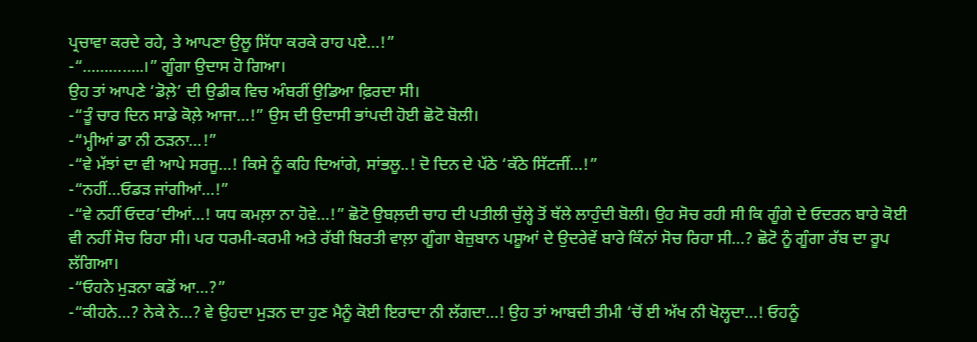ਪ੍ਰਚਾਵਾ ਕਰਦੇ ਰਹੇ, ਤੇ ਆਪਣਾ ਉਲੂ ਸਿੱਧਾ ਕਰਕੇ ਰਾਹ ਪਏ…!”
-“…………..।” ਗੂੰਗਾ ਉਦਾਸ ਹੋ ਗਿਆ।
ਉਹ ਤਾਂ ਆਪਣੇ ‘ਡੋਲ਼ੇ’ ਦੀ ਉਡੀਕ ਵਿਚ ਅੰਬਰੀਂ ਉਡਿਆ ਫ਼ਿਰਦਾ ਸੀ।
-“ਤੂੰ ਚਾਰ ਦਿਨ ਸਾਡੇ ਕੋਲ਼ੇ ਆਜਾ…!” ਉਸ ਦੀ ਉਦਾਸੀ ਭਾਂਪਦੀ ਹੋਈ ਛੋਟੋ ਬੋਲੀ।
-“ਮ੍ਹੀਆਂ ਡਾ ਨੀ ਠੜਨਾ…!”
-“ਵੇ ਮੱਝਾਂ ਦਾ ਵੀ ਆਪੇ ਸਰਜੂ…! ਕਿਸੇ ਨੂੰ ਕਹਿ ਦਿਆਂਗੇ, ਸਾਂਭਲੂ..! ਦੋ ਦਿਨ ਦੇ ਪੱਠੇ ‘ਕੱਠੇ ਸਿੱਟਜੀਂ…!”
-“ਨਹੀਂ…ਓਡੜ ਜਾਂਗੀਆਂ…!”
-“ਵੇ ਨਹੀਂ ਓਦਰ’ਦੀਆਂ…! ਯਧ ਕਮਲ਼ਾ ਨਾ ਹੋਵੇ…!” ਛੋਟੋ ਉਬਲ਼ਦੀ ਚਾਹ ਦੀ ਪਤੀਲੀ ਚੁੱਲ੍ਹੇ ਤੋਂ ਥੱਲੇ ਲਾਹੁੰਦੀ ਬੋਲੀ। ਉਹ ਸੋਚ ਰਹੀ ਸੀ ਕਿ ਗੂੰਗੇ ਦੇ ਓਦਰਨ ਬਾਰੇ ਕੋਈ ਵੀ ਨਹੀਂ ਸੋਚ ਰਿਹਾ ਸੀ। ਪਰ ਧਰਮੀ-ਕਰਮੀ ਅਤੇ ਰੱਬੀ ਬਿਰਤੀ ਵਾਲ਼ਾ ਗੂੰਗਾ ਬੇਜ਼ੁਬਾਨ ਪਸ਼ੂਆਂ ਦੇ ਉਦਰੇਵੇਂ ਬਾਰੇ ਕਿੰਨਾਂ ਸੋਚ ਰਿਹਾ ਸੀ…? ਛੋਟੋ ਨੂੰ ਗੂੰਗਾ ਰੱਬ ਦਾ ਰੂਪ ਲੱਗਿਆ।
-“ਓਹਨੇ ਮੁੜਨਾ ਕਡੋਂ ਆ…?”
-“ਕੀਹਨੇ…? ਨੇਕੇ ਨੇ…? ਵੇ ਉਹਦਾ ਮੁੜਨ ਦਾ ਹੁਣ ਮੈਨੂੰ ਕੋਈ ਇਰਾਦਾ ਨੀ ਲੱਗਦਾ…! ਉਹ ਤਾਂ ਆਬਦੀ ਤੀਮੀ ‘ਚੋਂ ਈ ਅੱਖ ਨੀ ਖੋਲ੍ਹਦਾ…! ਓਹਨੂੰ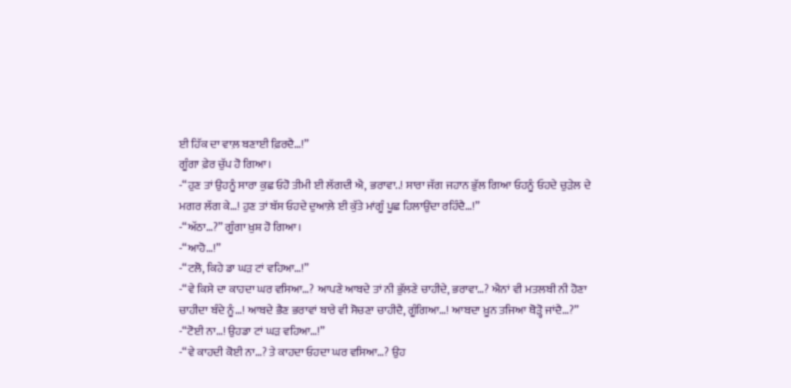ਈ ਹਿੱਕ ਦਾ ਵਾਲ਼ ਬਣਾਈ ਫ਼ਿਰਦੈ…!”
ਗੂੰਗਾ ਫ਼ੇਰ ਚੁੱਪ ਹੋ ਗਿਆ।
-“ਹੁਣ ਤਾਂ ਉਹਨੂੰ ਸਾਰਾ ਕੁਛ ਓਹੋ ਤੀਮੀ ਈ ਲੱਗਦੀ ਐ, ਭਰਾਵਾ..! ਸਾਰਾ ਜੱਗ ਜਹਾਨ ਭੁੱਲ ਗਿਆ ਓਹਨੂੰ ਓਹਦੇ ਚੁੜੇਲ ਦੇ ਮਗਰ ਲੱਗ ਕੇ…! ਹੁਣ ਤਾਂ ਬੱਸ ਓਹਦੇ ਦੁਆਲ਼ੇ ਈ ਕੁੱਤੇ ਮਾਂਗੂੰ ਪੂਛ ਹਿਲਾਉਂਦਾ ਰਹਿੰਦੈ…!”
-“ਅੱਠਾ…?” ਗੂੰਗਾ ਖ਼ੁਸ਼ ਹੋ ਗਿਆ।
-“ਆਹੋ…!”
-“ਟਲੋ, ਕਿਹੇ ਡਾ ਘੜ ਟਾਂ ਵਹਿਆ…!”
-“ਵੇ ਕਿਸੇ ਦਾ ਕਾਹਦਾ ਘਰ ਵਸਿਆ…? ਆਪਣੇ ਆਬਦੇ ਤਾਂ ਨੀ ਭੁੱਲਣੇ ਚਾਹੀਦੇ, ਭਰਾਵਾ…? ਐਨਾਂ ਵੀ ਮਤਲਬੀ ਨੀ ਹੋਣਾ ਚਾਹੀਦਾ ਬੰਦੇ ਨੂੰ…! ਆਬਦੇ ਭੈਣ ਭਰਾਵਾਂ ਬਾਰੇ ਵੀ ਸੋਚਣਾ ਚਾਹੀਦੈ, ਗੂੰਗਿਆ…! ਆਬਦਾ ਖ਼ੂਨ ਤਜਿਆ ਥੋੜ੍ਹੋ ਜਾਂਦੈ…?”
-“ਟੋਈ ਨਾ…! ਉਹਡਾ ਟਾਂ ਘੜ ਵਹਿਆ…!”
-“ਵੇ ਕਾਹਦੀ ਕੋਈ ਨਾ…? ਤੇ ਕਾਹਦਾ ਓਹਦਾ ਘਰ ਵਸਿਆ…? ਉਹ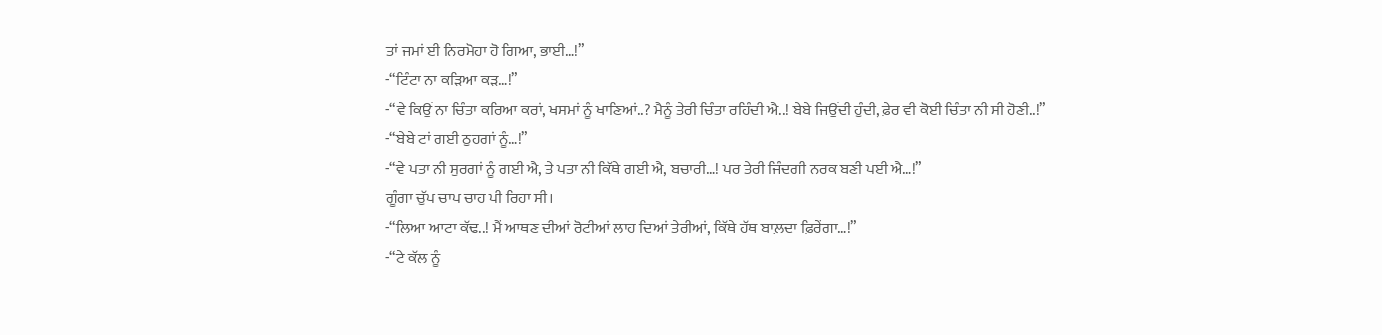ਤਾਂ ਜਮਾਂ ਈ ਨਿਰਮੋਹਾ ਹੋ ਗਿਆ, ਭਾਈ…!”
-“ਟਿੰਟਾ ਨਾ ਕੜਿਆ ਕੜ…!”
-“ਵੇ ਕਿਉਂ ਨਾ ਚਿੰਤਾ ਕਰਿਆ ਕਰਾਂ, ਖਸਮਾਂ ਨੂੰ ਖਾਣਿਆਂ..? ਮੈਨੂੰ ਤੇਰੀ ਚਿੰਤਾ ਰਹਿੰਦੀ ਐ..! ਬੇਬੇ ਜਿਉਂਦੀ ਹੁੰਦੀ, ਫ਼ੇਰ ਵੀ ਕੋਈ ਚਿੰਤਾ ਨੀ ਸੀ ਹੋਣੀ..!”
-“ਬੇਬੇ ਟਾਂ ਗਈ ਠੁਹਗਾਂ ਨੂੰ…!”
-“ਵੇ ਪਤਾ ਨੀ ਸੁਰਗਾਂ ਨੂੰ ਗਈ ਐ, ਤੇ ਪਤਾ ਨੀ ਕਿੱਥੇ ਗਈ ਐ, ਬਚਾਰੀ…! ਪਰ ਤੇਰੀ ਜਿੰਦਗੀ ਨਰਕ ਬਣੀ ਪਈ ਐ…!”
ਗੂੰਗਾ ਚੁੱਪ ਚਾਪ ਚਾਹ ਪੀ ਰਿਹਾ ਸੀ।
-“ਲਿਆ ਆਟਾ ਕੱਢ..! ਮੈਂ ਆਥਣ ਦੀਆਂ ਰੋਟੀਆਂ ਲਾਹ ਦਿਆਂ ਤੇਰੀਆਂ, ਕਿੱਥੇ ਹੱਥ ਬਾਲ਼ਦਾ ਫ਼ਿਰੇਂਗਾ…!”
-“ਟੇ ਕੱਲ ਨੂੰ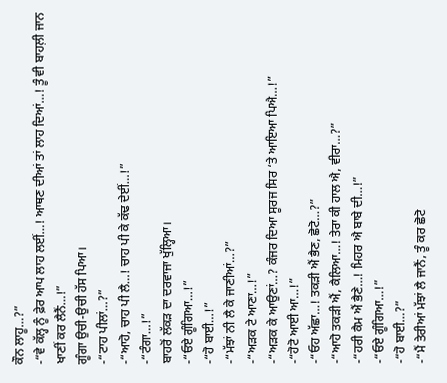ਕੌਨ ਲਾਹੂ…?”
-“ਵੇ ਕੱਲ੍ਹ ਨੂੰ ਫ਼ੇਰ ਆਪ ਲਾਹ ਲਈਂ…! ਆਥਣ ਦੀਆਂ ਤਾਂ ਲਾਹ ਦਿਆਂ…! ਤੂੰ ਵੀ ਬਾਹਲ਼ੀ ਜਾਨ ਖਾਣੀਂ ਕਰ ਲੈਨੈਂ…!”
ਗੂੰਗਾ ਉਚੀ-ਉਚੀ ਹੱਸ ਪਿਆ।
-“ਟਾਹ ਪੀਲਾਂ…?”
-“ਆਹੋ, ਚਾਹ ਪੀ ਲੈ…! ਚਾਹ ਪੀ ਕੇ ਕੱਢ ਦੇਈਂ…!”
-“ਟੰਗਾ…!”
ਬਾਹਰੋਂ ਲੱਕੜ ਦਾ ਦਰਵਾਜਾ ਖੁੱਲ੍ਹਿਆ।
-“ਓਏ ਗੂੰਗਿਆ…!”
-“ਹੋ ਬਾਈ…!”
-“ਮੱਝਾਂ ਨੀ ਲੈ ਕੇ ਜਾਣੀਆਂ…?”
-“ਅੜਕ ਟੇ ਆਣਾ…!”
-“ਅੜਕ ਕੇ ਆਉਣਾਂ…? ਕੰਜਰ ਦਿਆ ਸੂਰਜ ਸਿਰ ‘ਤੇ ਆਇਆ ਪਿਐ…!”
-“ਹੋਟੋ ਆਈ ਆ…!”
-“ਓਹ ਅੱਛਾ…! ਤਕੜੀ ਐਂ ਭੈਣ, ਛੋਟੋ…?”
-“ਆਹੋ ਤਕੜੀ ਐਂ, ਕੈਲਿਆ…! ਤੇਰਾ ਕੀ ਹਾਲ ਐ, ਵੀਰਾ…?”
-“ਹਰੀ ਕੈਮ ਐਂ ਭੈਣੇ…! ਮਿਹਰ ਐ ਬਾਬੇ ਦੀ…!”
-“ਓਏ ਗੂੰਗਿਆ…!”
-“ਹੋ ਬਾਈ…?”
-“ਮੈਂ ਤੇਰੀਆਂ ਮੱਝਾਂ ਲੈ ਜਾਨੈਂ, ਤੂੰ ਕਰ ਛੋਟੋ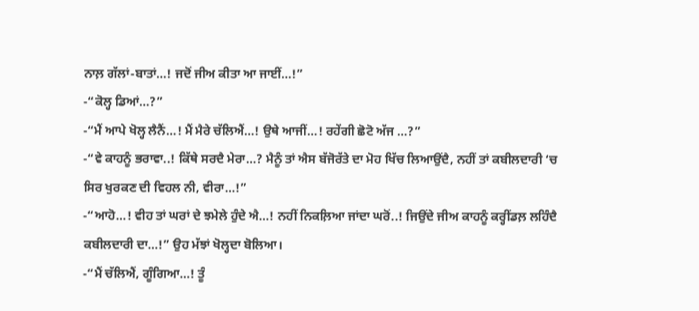ਨਾਲ਼ ਗੱਲਾਂ-ਬਾਤਾਂ…! ਜਦੋਂ ਜੀਅ ਕੀਤਾ ਆ ਜਾਈਂ…!”
-“ਕੋਲ੍ਹ ਡਿਆਂ…?”
-“ਮੈਂ ਆਪੇ ਖੋਲ੍ਹ ਲੈਨੈਂ…! ਮੈਂ ਮੈਰੇ ਚੱਲਿਐਂ…! ਉਥੇ ਆਜੀਂ…! ਰਹੇਂਗੀ ਛੋਟੋ ਅੱਜ …?”
-“ਵੇ ਕਾਹਨੂੰ ਭਰਾਵਾ..! ਕਿੱਥੇ ਸਰਦੈ ਮੇਰਾ…? ਮੈਨੂੰ ਤਾਂ ਐਸ ਬੱਜੋਰੱਤੇ ਦਾ ਮੋਹ ਖਿੱਚ ਲਿਆਉਂਦੈ, ਨਹੀਂ ਤਾਂ ਕਬੀਲਦਾਰੀ ‘ਚ ਸਿਰ ਖੁਰਕਣ ਦੀ ਵਿਹਲ ਨੀ, ਵੀਰਾ…!”
-“ਆਹੋ…! ਵੀਹ ਤਾਂ ਘਰਾਂ ਦੇ ਝਮੇਲੇ ਹੁੰਦੇ ਐ…! ਨਹੀਂ ਨਿਕਲ਼ਿਆ ਜਾਂਦਾ ਘਰੋਂ..! ਜਿਉਂਦੇ ਜੀਅ ਕਾਹਨੂੰ ਕਰ੍ਹੀਂਡਲ਼ ਲਹਿੰਦੈ ਕਬੀਲਦਾਰੀ ਦਾ…!” ਉਹ ਮੱਝਾਂ ਖੋਲ੍ਹਦਾ ਬੋਲਿਆ।
-“ਮੈਂ ਚੱਲਿਐਂ, ਗੂੰਗਿਆ…! ਤੂੰ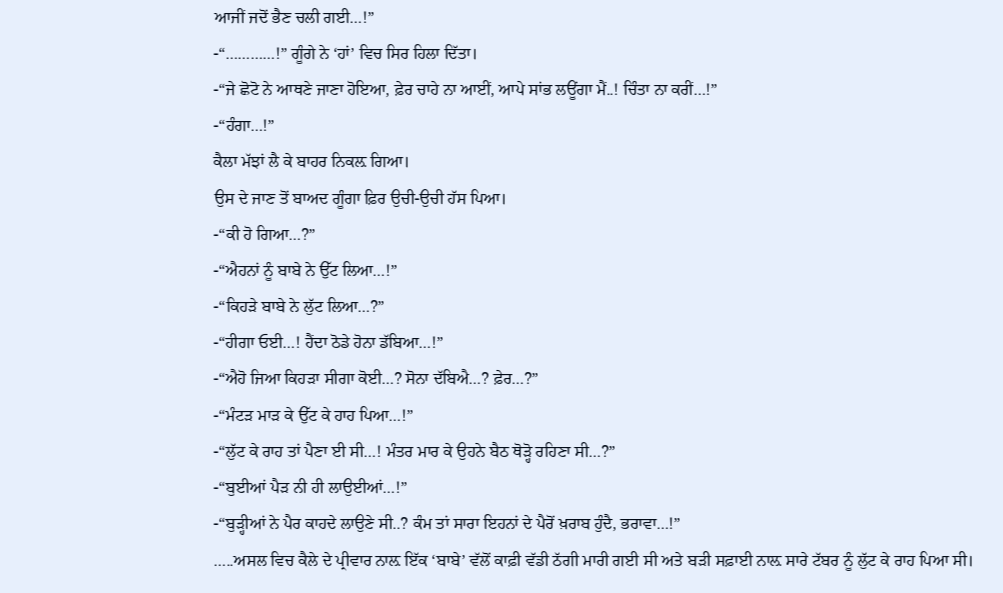ਆਜੀਂ ਜਦੋਂ ਭੈਣ ਚਲੀ ਗਈ…!”
-“…………!” ਗੂੰਗੇ ਨੇ ‘ਹਾਂ’ ਵਿਚ ਸਿਰ ਹਿਲਾ ਦਿੱਤਾ।
-“ਜੇ ਛੋਟੋ ਨੇ ਆਥਣੇ ਜਾਣਾ ਹੋਇਆ, ਫ਼ੇਰ ਚਾਹੇ ਨਾ ਆਈਂ, ਆਪੇ ਸਾਂਭ ਲਊਂਗਾ ਮੈਂ..! ਚਿੰਤਾ ਨਾ ਕਰੀਂ…!”
-“ਹੰਗਾ…!”
ਕੈਲਾ ਮੱਝਾਂ ਲੈ ਕੇ ਬਾਹਰ ਨਿਕਲ਼ ਗਿਆ।
ਉਸ ਦੇ ਜਾਣ ਤੋਂ ਬਾਅਦ ਗੂੰਗਾ ਫ਼ਿਰ ਉਚੀ-ਉਚੀ ਹੱਸ ਪਿਆ।
-“ਕੀ ਹੋ ਗਿਆ…?”
-“ਐਹਨਾਂ ਨੂੰ ਬਾਬੇ ਨੇ ਉੱਟ ਲਿਆ…!”
-“ਕਿਹੜੇ ਬਾਬੇ ਨੇ ਲੁੱਟ ਲਿਆ…?”
-“ਹੀਗਾ ਓਈ…! ਹੈਂਦਾ ਠੋਡੇ ਹੋਨਾ ਡੱਬਿਆ…!”
-“ਐਹੋ ਜਿਆ ਕਿਹੜਾ ਸੀਗਾ ਕੋਈ…? ਸੋਨਾ ਦੱਬਿਐ…? ਫ਼ੇਰ…?”
-“ਮੰਟੜ ਮਾੜ ਕੇ ਉੱਟ ਕੇ ਹਾਹ ਪਿਆ…!”
-“ਲੁੱਟ ਕੇ ਰਾਹ ਤਾਂ ਪੈਣਾ ਈ ਸੀ…! ਮੰਤਰ ਮਾਰ ਕੇ ਉਹਨੇ ਬੈਠ ਥੋੜ੍ਹੋ ਰਹਿਣਾ ਸੀ…?”
-“ਬੁਈਆਂ ਪੈੜ ਨੀ ਹੀ ਲਾਉਈਆਂ…!”
-“ਬੁੜ੍ਹੀਆਂ ਨੇ ਪੈਰ ਕਾਹਦੇ ਲਾਉਣੇ ਸੀ..? ਕੰਮ ਤਾਂ ਸਾਰਾ ਇਹਨਾਂ ਦੇ ਪੈਰੋਂ ਖ਼ਰਾਬ ਹੁੰਦੈ, ਭਰਾਵਾ…!”
…..ਅਸਲ ਵਿਚ ਕੈਲੇ ਦੇ ਪ੍ਰੀਵਾਰ ਨਾਲ਼ ਇੱਕ ‘ਬਾਬੇ’ ਵੱਲੋਂ ਕਾਫ਼ੀ ਵੱਡੀ ਠੱਗੀ ਮਾਰੀ ਗਈ ਸੀ ਅਤੇ ਬੜੀ ਸਫ਼ਾਈ ਨਾਲ਼ ਸਾਰੇ ਟੱਬਰ ਨੂੰ ਲੁੱਟ ਕੇ ਰਾਹ ਪਿਆ ਸੀ।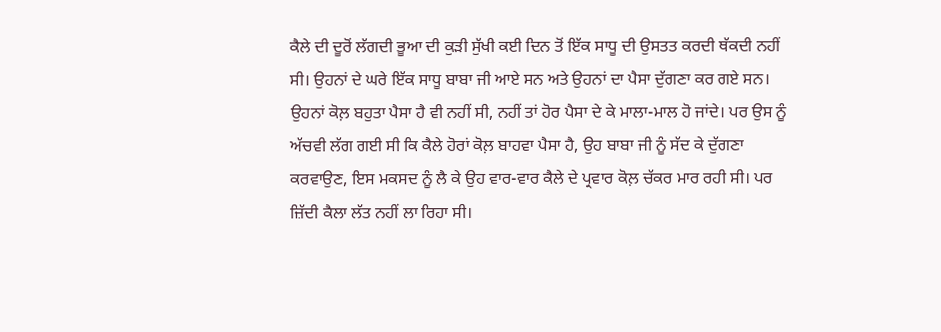ਕੈਲੇ ਦੀ ਦੂਰੋਂ ਲੱਗਦੀ ਭੂਆ ਦੀ ਕੁੜੀ ਸੁੱਖੀ ਕਈ ਦਿਨ ਤੋਂ ਇੱਕ ਸਾਧੂ ਦੀ ਉਸਤਤ ਕਰਦੀ ਥੱਕਦੀ ਨਹੀਂ ਸੀ। ਉਹਨਾਂ ਦੇ ਘਰੇ ਇੱਕ ਸਾਧੂ ਬਾਬਾ ਜੀ ਆਏ ਸਨ ਅਤੇ ਉਹਨਾਂ ਦਾ ਪੈਸਾ ਦੁੱਗਣਾ ਕਰ ਗਏ ਸਨ। ਉਹਨਾਂ ਕੋਲ਼ ਬਹੁਤਾ ਪੈਸਾ ਹੈ ਵੀ ਨਹੀਂ ਸੀ, ਨਹੀਂ ਤਾਂ ਹੋਰ ਪੈਸਾ ਦੇ ਕੇ ਮਾਲਾ-ਮਾਲ ਹੋ ਜਾਂਦੇ। ਪਰ ਉਸ ਨੂੰ ਅੱਚਵੀ ਲੱਗ ਗਈ ਸੀ ਕਿ ਕੈਲੇ ਹੋਰਾਂ ਕੋਲ਼ ਬਾਹਵਾ ਪੈਸਾ ਹੈ, ਉਹ ਬਾਬਾ ਜੀ ਨੂੰ ਸੱਦ ਕੇ ਦੁੱਗਣਾ ਕਰਵਾਉਣ, ਇਸ ਮਕਸਦ ਨੂੰ ਲੈ ਕੇ ਉਹ ਵਾਰ-ਵਾਰ ਕੈਲੇ ਦੇ ਪ੍ਰਵਾਰ ਕੋਲ਼ ਚੱਕਰ ਮਾਰ ਰਹੀ ਸੀ। ਪਰ ਜ਼ਿੱਦੀ ਕੈਲਾ ਲੱਤ ਨਹੀਂ ਲਾ ਰਿਹਾ ਸੀ।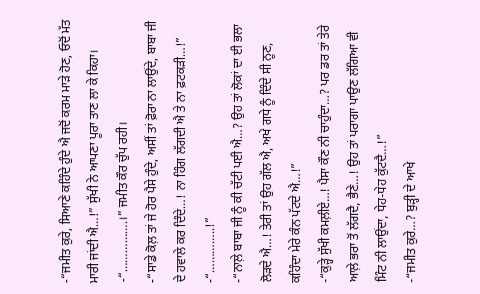-“ਜਮੀਤ ਕੁਰੇ, ਸਿਆਣੇ ਕਹਿੰਦੇ ਹੁੰਦੇ ਐ ਜਦੋਂ ਕਰਮ ਮਾੜੇ ਹੋਣ, ਓਦੋਂ ਮੱਤ ਮਾਰੀ ਜਾਂਦੀ ਐ…!” ਸੁੱਖੀ ਨੇ ਆਪਣਾ ਪੂਰਾ ਤਾਣ ਲਾ ਕੇ ਕਿਹਾ।
-“…………….।” ਜਮੀਤ ਕੌਰ ਚੁੱਪ ਰਹੀ।
-“ਸਾਡੇ ਕੋਲ਼ ਤਾਂ ਜੇ ਹੋਰ ਪੈਸੇ ਹੁੰਦੇ, ਅਸੀਂ ਤਾਂ ਫ਼ੋਰਾ ਨਾ ਲਾਉਂਦੇ, ਬਾਬਾ ਜੀ ਦੇ ਹਵਾਲੇ ਕਰ ਦਿੰਦੇ…! ਨਾ ਹਿੰਗ ਲੱਗਦੀ ਐ ਤੇ ਨਾ ਫ਼ਟਕੜੀ…!”
-“…………..!”
-“ਨਾਲ਼ੇ ਬਾਬਾ ਜੀ ਨੂੰ ਕੀ ਚੱਟੀ ਪਈ ਐ…? ਉਹ ਤਾਂ ਲੋਕਾਂ ਦਾ ਈ ਭਲਾ ਲੋੜਦੇ ਐ…! ਤੇਰੀ ਤਾਂ ਉਹ ਗੱਲ ਐ, ਅਖੇ ਗਧੇ ਨੂੰ ਦਿੰਦੇ ਸੀ ਨੂਣ, ਕਹਿੰਦਾ ਮੇਰੇ ਕੰਨ ਪੱਟਦੇ ਐ…!”
-“ਕੁੜ੍ਹੇ ਸੁੱਖੀ ਕਮਲ਼ੀਏ…! ਪੈਸਾ ਕੌਣ ਨੀ ਚਾਹੁੰਦਾ…? ਪਰ ਡਰ ਤਾਂ ਤੇਰੇ ਆਲ਼ੇ ਭਰਾ ਤੋਂ ਲੱਗਦੈ, ਭੈਣੇ…! ਉਹ ਤਾਂ ਪਰਾਗਾ ਪਾਉਣ ਲੱਗਿਆ ਵੀ ਮਿੰਟ ਨੀ ਲਾਉਂਦਾ, ਧੇਹ-ਧੇਹ ਕੁੱਟਦੈ…!”
-“ਜਮੀਤ ਕੁਰੇ…? ਬੁੜ੍ਹੀ ਦੇ ਆਖੇ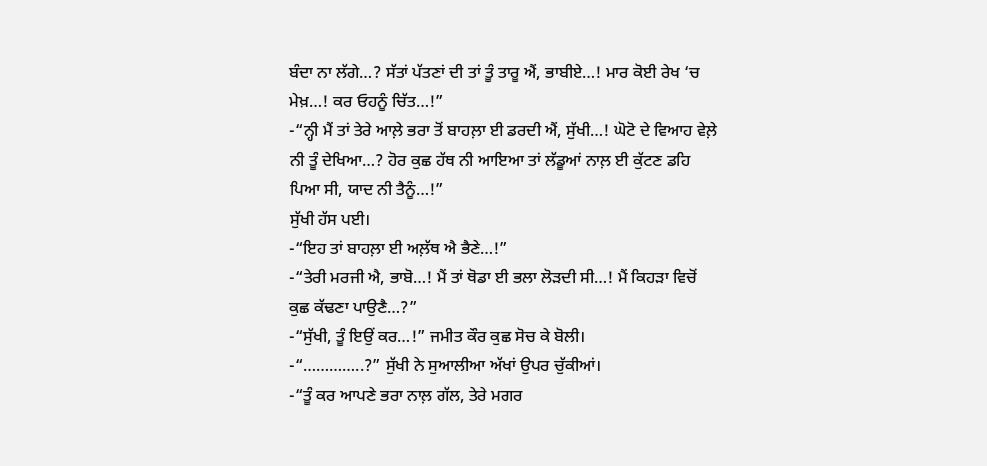ਬੰਦਾ ਨਾ ਲੱਗੇ…? ਸੱਤਾਂ ਪੱਤਣਾਂ ਦੀ ਤਾਂ ਤੂੰ ਤਾਰੂ ਐਂ, ਭਾਬੀਏ…! ਮਾਰ ਕੋਈ ਰੇਖ ‘ਚ ਮੇਖ਼…! ਕਰ ਓਹਨੂੰ ਚਿੱਤ…!”
-“ਨ੍ਹੀ ਮੈਂ ਤਾਂ ਤੇਰੇ ਆਲ਼ੇ ਭਰਾ ਤੋਂ ਬਾਹਲ਼ਾ ਈ ਡਰਦੀ ਐਂ, ਸੁੱਖੀ…! ਘੋਟੋ ਦੇ ਵਿਆਹ ਵੇਲ਼ੇ ਨੀ ਤੂੰ ਦੇਖਿਆ…? ਹੋਰ ਕੁਛ ਹੱਥ ਨੀ ਆਇਆ ਤਾਂ ਲੱਡੂਆਂ ਨਾਲ਼ ਈ ਕੁੱਟਣ ਡਹਿ ਪਿਆ ਸੀ, ਯਾਦ ਨੀ ਤੈਨੂੰ…!”
ਸੁੱਖੀ ਹੱਸ ਪਈ।
-“ਇਹ ਤਾਂ ਬਾਹਲ਼ਾ ਈ ਅਲ਼ੱਥ ਐ ਭੈਣੇ…!”
-“ਤੇਰੀ ਮਰਜੀ ਐ, ਭਾਬੋ…! ਮੈਂ ਤਾਂ ਥੋਡਾ ਈ ਭਲਾ ਲੋੜਦੀ ਸੀ…! ਮੈਂ ਕਿਹੜਾ ਵਿਚੋਂ ਕੁਛ ਕੱਢਣਾ ਪਾਉਣੈ…?”
-“ਸੁੱਖੀ, ਤੂੰ ਇਉਂ ਕਰ…!” ਜਮੀਤ ਕੌਰ ਕੁਛ ਸੋਚ ਕੇ ਬੋਲੀ।
-“…………..?” ਸੁੱਖੀ ਨੇ ਸੁਆਲੀਆ ਅੱਖਾਂ ਉਪਰ ਚੁੱਕੀਆਂ।
-“ਤੂੰ ਕਰ ਆਪਣੇ ਭਰਾ ਨਾਲ਼ ਗੱਲ, ਤੇਰੇ ਮਗਰ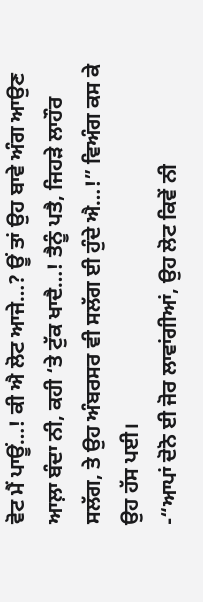ਵੋਟ ਮੈਂ ਪਾਊਂ…! ਕੀ ਐ ਲੋਟ ਆਜੇ…? ਊਂ ਤਾਂ ਉਹ ਬਾਵੇ ਅੰਗ ਆਉਣ ਆਲ਼ਾ ਬੰਦਾ ਨੀ, ਕਹੀ ‘ਤੇ ਟੁੱਕ ਖਾਦੈ…! ਤੈਨੂੰ ਪਤੈ, ਜਿਹੜੇ ਲਾਹੌਰ ਸਲੱਗ, ਤੇ ਉਹ ਅੰਬਰਸਰ ਵੀ ਸਲੱਗ ਈ ਹੁੰਦੇ ਐ…!” ਵਿਅੰਗ ਕਸ ਕੇ ਉਹ ਹੱਸ ਪਈ।
-“ਆਪਾਂ ਦੋਨੋ ਈ ਜੋਰ ਲਾਵਾਂਗੀਆਂ, ਉਹ ਲੋਟ ਕਿਵੇਂ ਨੀ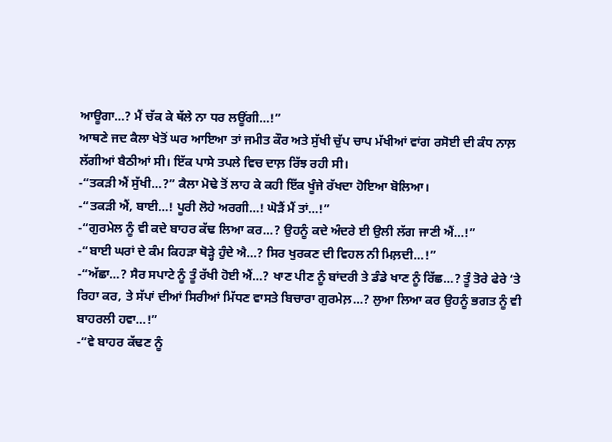ਆਊਗਾ…? ਮੈਂ ਚੱਕ ਕੇ ਥੱਲੇ ਨਾ ਧਰ ਲਊਂਗੀ…!”
ਆਥਣੇ ਜਦ ਕੈਲਾ ਖੇਤੋਂ ਘਰ ਆਇਆ ਤਾਂ ਜਮੀਤ ਕੌਰ ਅਤੇ ਸੁੱਖੀ ਚੁੱਪ ਚਾਪ ਮੱਖੀਆਂ ਵਾਂਗ ਰਸੋਈ ਦੀ ਕੰਧ ਨਾਲ਼ ਲੱਗੀਆਂ ਬੈਠੀਆਂ ਸੀ। ਇੱਕ ਪਾਸੇ ਤਪਲੇ ਵਿਚ ਦਾਲ਼ ਰਿੱਝ ਰਹੀ ਸੀ।
-“ਤਕੜੀ ਐਂ ਸੁੱਖੀ…?” ਕੈਲਾ ਮੋਢੇ ਤੋਂ ਲਾਹ ਕੇ ਕਹੀ ਇੱਕ ਖੂੰਜੇ ਰੱਖਦਾ ਹੋਇਆ ਬੋਲਿਆ।
-“ਤਕੜੀ ਐਂ, ਬਾਈ…! ਪੂਰੀ ਲੋਹੇ ਅਰਗੀ…! ਘੋੜੈਂ ਮੈਂ ਤਾਂ…!”
-“ਗੁਰਮੇਲ ਨੂੰ ਵੀ ਕਦੇ ਬਾਹਰ ਕੱਢ ਲਿਆ ਕਰ…? ਉਹਨੂੰ ਕਦੇ ਅੰਦਰੇ ਈ ਉਲੀ ਲੱਗ ਜਾਣੀ ਐਂ…!”
-“ਬਾਈ ਘਰਾਂ ਦੇ ਕੰਮ ਕਿਹੜਾ ਥੋੜ੍ਹੇ ਹੁੰਦੇ ਐ…? ਸਿਰ ਖੁਰਕਣ ਦੀ ਵਿਹਲ ਨੀ ਮਿਲ਼ਦੀ…!”
-“ਅੱਛਾ…? ਸੈਰ ਸਪਾਟੇ ਨੂੰ ਤੂੰ ਰੱਖੀ ਹੋਈ ਐਂ…? ਖਾਣ ਪੀਣ ਨੂੰ ਬਾਂਦਰੀ ਤੇ ਡੰਡੇ ਖਾਣ ਨੂੰ ਰਿੱਛ…? ਤੂੰ ਤੋਰੇ ਫੇਰੇ ‘ਤੇ ਰਿਹਾ ਕਰ, ਤੇ ਸੱਪਾਂ ਦੀਆਂ ਸਿਰੀਆਂ ਮਿੱਧਣ ਵਾਸਤੇ ਬਿਚਾਰਾ ਗੁਰਮੇਲ਼…? ਲੁਆ ਲਿਆ ਕਰ ਉਹਨੂੰ ਭਗਤ ਨੂੰ ਵੀ ਬਾਹਰਲੀ ਹਵਾ…!”
-“ਵੇ ਬਾਹਰ ਕੱਢਣ ਨੂੰ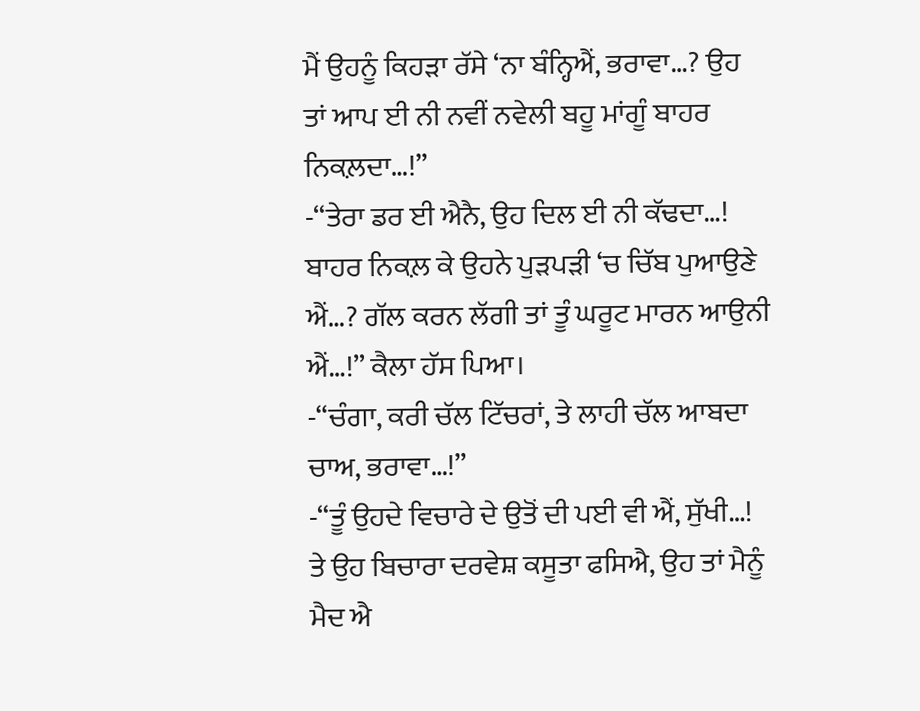ਮੈਂ ਉਹਨੂੰ ਕਿਹੜਾ ਰੱਸੇ ‘ਨਾ ਬੰਨ੍ਹਿਐਂ, ਭਰਾਵਾ…? ਉਹ ਤਾਂ ਆਪ ਈ ਨੀ ਨਵੀਂ ਨਵੇਲੀ ਬਹੂ ਮਾਂਗੂੰ ਬਾਹਰ ਨਿਕਲ਼ਦਾ…!”
-“ਤੇਰਾ ਡਰ ਈ ਐਨੈ, ਉਹ ਦਿਲ ਈ ਨੀ ਕੱਢਦਾ…! ਬਾਹਰ ਨਿਕਲ਼ ਕੇ ਉਹਨੇ ਪੁੜਪੜੀ ‘ਚ ਚਿੱਬ ਪੁਆਉਣੇ ਐਂ…? ਗੱਲ ਕਰਨ ਲੱਗੀ ਤਾਂ ਤੂੰ ਘਰੂਟ ਮਾਰਨ ਆਉਨੀ ਐਂ…!” ਕੈਲਾ ਹੱਸ ਪਿਆ।
-“ਚੰਗਾ, ਕਰੀ ਚੱਲ ਟਿੱਚਰਾਂ, ਤੇ ਲਾਹੀ ਚੱਲ ਆਬਦਾ ਚਾਅ, ਭਰਾਵਾ…!”
-“ਤੂੰ ਉਹਦੇ ਵਿਚਾਰੇ ਦੇ ਉਤੋਂ ਦੀ ਪਈ ਵੀ ਐਂ, ਸੁੱਖੀ…! ਤੇ ਉਹ ਬਿਚਾਰਾ ਦਰਵੇਸ਼ ਕਸੂਤਾ ਫਸਿਐ, ਉਹ ਤਾਂ ਮੈਨੂੰ ਮੈਦ ਐ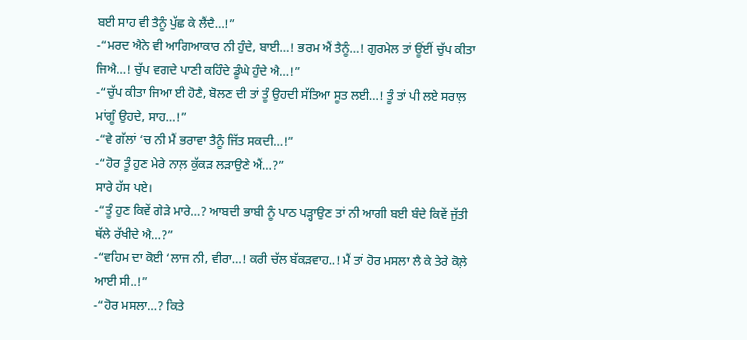ਬਈ ਸਾਹ ਵੀ ਤੈਨੂੰ ਪੁੱਛ ਕੇ ਲੈਂਦੈ…!”
-“ਮਰਦ ਐਨੇ ਵੀ ਆਗਿਆਕਾਰ ਨੀ ਹੁੰਦੇ, ਬਾਈ…! ਭਰਮ ਐਂ ਤੈਨੂੰ…! ਗੁਰਮੇਲ ਤਾਂ ਊਂਈਂ ਚੁੱਪ ਕੀਤਾ ਜਿਐ…! ਚੁੱਪ ਵਗਦੇ ਪਾਣੀ ਕਹਿੰਦੇ ਡੂੰਘੇ ਹੁੰਦੇ ਐ…!”
-“ਚੁੱਪ ਕੀਤਾ ਜਿਆ ਈ ਹੋਣੈ, ਬੋਲਣ ਦੀ ਤਾਂ ਤੂੰ ਉਹਦੀ ਸੱਤਿਆ ਸੂਤ ਲਈ…! ਤੂੰ ਤਾਂ ਪੀ ਲਏ ਸਰਾਲ਼ ਮਾਂਗੂੰ ਉਹਦੇ, ਸਾਹ…!”
-“ਵੇ ਗੱਲਾਂ ‘ਚ ਨੀ ਮੈਂ ਭਰਾਵਾ ਤੈਨੂੰ ਜਿੱਤ ਸਕਦੀ…!”
-“ਹੋਰ ਤੂੰ ਹੁਣ ਮੇਰੇ ਨਾਲ਼ ਕੁੱਕੜ ਲੜਾਉਣੇ ਐਂ…?”
ਸਾਰੇ ਹੱਸ ਪਏ।
-“ਤੂੰ ਹੁਣ ਕਿਵੇਂ ਗੇੜੇ ਮਾਰੇ…? ਆਬਦੀ ਭਾਬੀ ਨੂੰ ਪਾਠ ਪੜ੍ਹਾਉਣ ਤਾਂ ਨੀ ਆਗੀ ਬਈ ਬੰਦੇ ਕਿਵੇਂ ਜੁੱਤੀ ਥੱਲੇ ਰੱਖੀਦੇ ਐ…?”
-“ਵਹਿਮ ਦਾ ਕੋਈ ‘ਲਾਜ ਨੀ, ਵੀਰਾ…! ਕਰੀ ਚੱਲ ਬੱਕੜਵਾਹ..! ਮੈਂ ਤਾਂ ਹੋਰ ਮਸਲਾ ਲੈ ਕੇ ਤੇਰੇ ਕੋਲ਼ੇ ਆਈ ਸੀ..!”
-“ਹੋਰ ਮਸਲਾ…? ਕਿਤੇ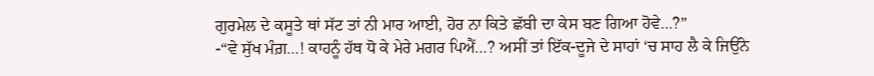ਗੁਰਮੇਲ ਦੇ ਕਸੂਤੇ ਥਾਂ ਸੱਟ ਤਾਂ ਨੀ ਮਾਰ ਆਈ, ਹੋਰ ਨਾ ਕਿਤੇ ਛੱਬੀ ਦਾ ਕੇਸ ਬਣ ਗਿਆ ਹੋਵੇ…?”
-“ਵੇ ਸੁੱਖ ਮੰਗ਼…! ਕਾਹਨੂੰ ਹੱਥ ਧੋ ਕੇ ਮੇਰੇ ਮਗਰ ਪਿਐਂ…? ਅਸੀਂ ਤਾਂ ਇੱਕ-ਦੂਜੇ ਦੇ ਸਾਹਾਂ ‘ਚ ਸਾਹ ਲੈ ਕੇ ਜਿਉਂਨੇ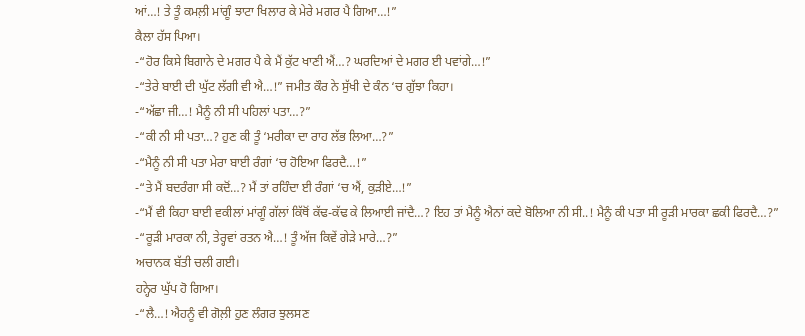ਆਂ…! ਤੇ ਤੂੰ ਕਮਲ਼ੀ ਮਾਂਗੂੰ ਝਾਟਾ ਖਿਲਾਰ ਕੇ ਮੇਰੇ ਮਗਰ ਪੈ ਗਿਆ…!”
ਕੈਲਾ ਹੱਸ ਪਿਆ।
-“ਹੋਰ ਕਿਸੇ ਬਿਗਾਨੇ ਦੇ ਮਗਰ ਪੈ ਕੇ ਮੈਂ ਕੁੱਟ ਖਾਣੀ ਐਂ…? ਘਰਦਿਆਂ ਦੇ ਮਗਰ ਈ ਪਵਾਂਗੇ…!”
-“ਤੇਰੇ ਬਾਈ ਦੀ ਘੁੱਟ ਲੱਗੀ ਵੀ ਐ…!” ਜਮੀਤ ਕੌਰ ਨੇ ਸੁੱਖੀ ਦੇ ਕੰਨ ‘ਚ ਗੁੱਝਾ ਕਿਹਾ।
-“ਅੱਛਾ ਜੀ…! ਮੈਨੂੰ ਨੀ ਸੀ ਪਹਿਲਾਂ ਪਤਾ…?”
-“ਕੀ ਨੀ ਸੀ ਪਤਾ…? ਹੁਣ ਕੀ ਤੂੰ ‘ਮਰੀਕਾ ਦਾ ਰਾਹ ਲੱਭ ਲਿਆ…?”
-“ਮੈਨੂੰ ਨੀ ਸੀ ਪਤਾ ਮੇਰਾ ਬਾਈ ਰੰਗਾਂ ‘ਚ ਹੋਇਆ ਫਿਰਦੈ…!”
-“ਤੇ ਮੈਂ ਬਦਰੰਗਾ ਸੀ ਕਦੋਂ…? ਮੈਂ ਤਾਂ ਰਹਿੰਦਾ ਈ ਰੰਗਾਂ ‘ਚ ਐਂ, ਕੁੜੀਏ…!”
-“ਮੈਂ ਵੀ ਕਿਹਾ ਬਾਈ ਵਕੀਲਾਂ ਮਾਂਗੂੰ ਗੱਲਾਂ ਕਿੱਥੋਂ ਕੱਢ-ਕੱਢ ਕੇ ਲਿਆਈ ਜਾਂਦੈ…? ਇਹ ਤਾਂ ਮੈਨੂੰ ਐਨਾਂ ਕਦੇ ਬੋਲਿਆ ਨੀ ਸੀ..! ਮੈਨੂੰ ਕੀ ਪਤਾ ਸੀ ਰੂੜੀ ਮਾਰਕਾ ਛਕੀ ਫਿਰਦੈ…?”
-“ਰੂੜੀ ਮਾਰਕਾ ਨੀ, ਤੇਰ੍ਹਵਾਂ ਰਤਨ ਐ…! ਤੂੰ ਅੱਜ ਕਿਵੇਂ ਗੇੜੇ ਮਾਰੇ…?”
ਅਚਾਨਕ ਬੱਤੀ ਚਲੀ ਗਈ।
ਹਨ੍ਹੇਰ ਘੁੱਪ ਹੋ ਗਿਆ।
-“ਲੈ…! ਐਹਨੂੰ ਵੀ ਗੋਲ਼ੀ ਹੁਣ ਲੰਗਰ ਝੁਲਸਣ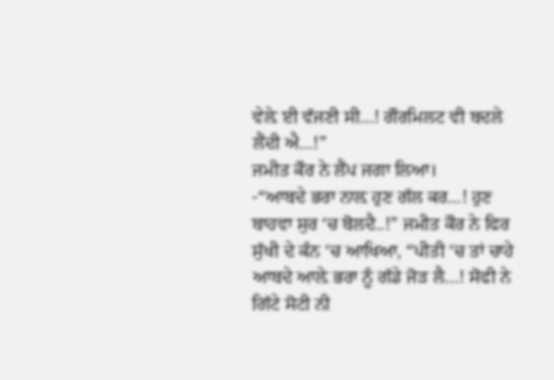ਵੇਲ਼ੇ ਈ ਵੱਜਣੀ ਸੀ…! ਗੌਰਮਿਲਟ ਵੀ ਬਦਲੇ ਲੈਂਦੀ ਐ…!”
ਜਮੀਤ ਕੌਰ ਨੇ ਲੈਂਪ ਜਗਾ ਲਿਆ।
-“ਆਬਦੇ ਭਰਾ ਨਾਲ਼ ਹੁਣ ਗੱਲ ਕਰ…! ਹੁਣ ਬਾਹਵਾ ਸੁਰ ‘ਚ ਬੋਲਦੈ..!” ਜਮੀਤ ਕੌਰ ਨੇ ਫਿਰ ਸੁੱਖੀ ਦੇ ਕੰਨ ‘ਚ ਆਖਿਆ, “ਪੀਤੀ ‘ਚ ਤਾਂ ਚਾਹੇ ਆਬਦੇ ਆਲ਼ੇ ਭਰਾ ਨੂੰ ਗੱਡੇ ਜੋੜ ਲੈ…! ਸੋਫੀ ਨੇ ਗਿੱਟੇ ਸੋਟੀ ਨੀ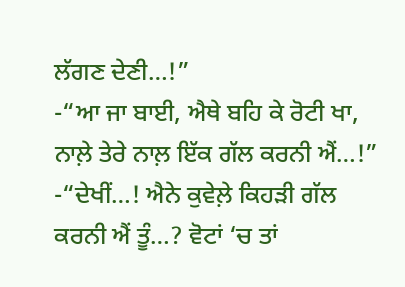ਲੱਗਣ ਦੇਣੀ…!”
-“ਆ ਜਾ ਬਾਈ, ਐਥੇ ਬਹਿ ਕੇ ਰੋਟੀ ਖਾ, ਨਾਲ਼ੇ ਤੇਰੇ ਨਾਲ਼ ਇੱਕ ਗੱਲ ਕਰਨੀ ਐਂ…!”
-“ਦੇਖੀਂ…! ਐਨੇ ਕੁਵੇਲ਼ੇ ਕਿਹੜੀ ਗੱਲ ਕਰਨੀ ਐਂ ਤੂੰ…? ਵੋਟਾਂ ‘ਚ ਤਾਂ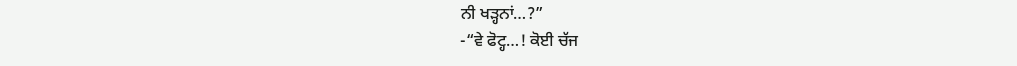ਨੀ ਖੜ੍ਹਨਾਂ…?”
-“ਵੇ ਫੋਟ੍ਹ…! ਕੋਈ ਚੱਜ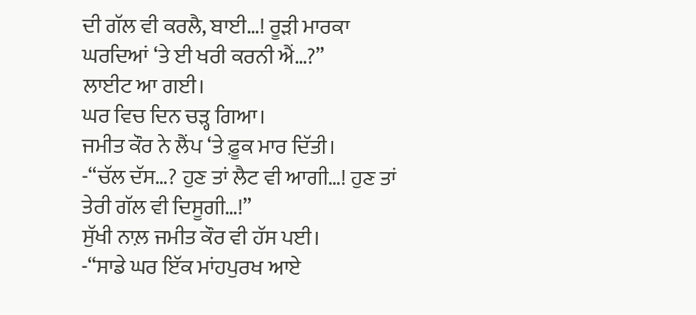ਦੀ ਗੱਲ ਵੀ ਕਰਲੈ, ਬਾਈ…! ਰੂੜੀ ਮਾਰਕਾ ਘਰਦਿਆਂ ‘ਤੇ ਈ ਖਰੀ ਕਰਨੀ ਐਂ…?”
ਲਾਈਟ ਆ ਗਈ।
ਘਰ ਵਿਚ ਦਿਨ ਚੜ੍ਹ ਗਿਆ।
ਜਮੀਤ ਕੌਰ ਨੇ ਲੈਂਪ ‘ਤੇ ਫ਼ੂਕ ਮਾਰ ਦਿੱਤੀ।
-“ਚੱਲ ਦੱਸ…? ਹੁਣ ਤਾਂ ਲੈਟ ਵੀ ਆਗੀ…! ਹੁਣ ਤਾਂ ਤੇਰੀ ਗੱਲ ਵੀ ਦਿਸੂਗੀ…!”
ਸੁੱਖੀ ਨਾਲ਼ ਜਮੀਤ ਕੌਰ ਵੀ ਹੱਸ ਪਈ।
-“ਸਾਡੇ ਘਰ ਇੱਕ ਮਾਂਹਪੁਰਖ ਆਏ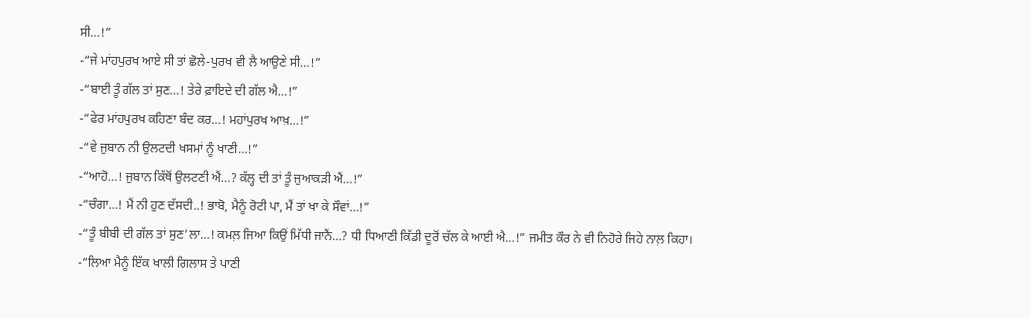ਸੀ…!”
-“ਜੇ ਮਾਂਹਪੁਰਖ ਆਏ ਸੀ ਤਾਂ ਛੋਲੇ-ਪੁਰਖ ਵੀ ਲੈ ਆਉਣੇ ਸੀ…!”
-“ਬਾਈ ਤੂੰ ਗੱਲ ਤਾਂ ਸੁਣ…! ਤੇਰੇ ਫ਼ਾਇਦੇ ਦੀ ਗੱਲ ਐ…!”
-“ਫੇਰ ਮਾਂਹਪੁਰਖ ਕਹਿਣਾ ਬੰਦ ਕਰ…! ਮਹਾਂਪੁਰਖ ਆਖ਼…!”
-“ਵੇ ਜੁਬਾਨ ਨੀ ਉਲਟਦੀ ਖਸਮਾਂ ਨੂੰ ਖਾਣੀ…!”
-“ਆਹੋ…! ਜੁਬਾਨ ਕਿੱਥੋਂ ਉਲਟਣੀ ਐਂ…? ਕੱਲ੍ਹ ਦੀ ਤਾਂ ਤੂੰ ਜੁਆਕੜੀ ਐਂ…!”
-“ਚੰਗਾ…! ਮੈਂ ਨੀ ਹੁਣ ਦੱਸਦੀ..! ਭਾਬੋ, ਮੈਨੂੰ ਰੋਟੀ ਪਾ, ਮੈਂ ਤਾਂ ਖਾ ਕੇ ਸੌਵਾਂ…!”
-“ਤੂੰ ਬੀਬੀ ਦੀ ਗੱਲ ਤਾਂ ਸੁਣ’ਲਾ…! ਕਮਲ਼ ਜਿਆ ਕਿਉਂ ਮਿੱਧੀ ਜਾਨੈਂ…? ਧੀ ਧਿਆਣੀ ਕਿੱਡੀ ਦੂਰੋਂ ਚੱਲ ਕੇ ਆਈ ਐ…!” ਜਮੀਤ ਕੌਰ ਨੇ ਵੀ ਨਿਹੋਰੇ ਜਿਹੇ ਨਾਲ਼ ਕਿਹਾ।
-“ਲਿਆ ਮੈਨੂੰ ਇੱਕ ਖਾਲੀ ਗਿਲਾਸ ਤੇ ਪਾਣੀ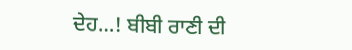ਦੇਹ…! ਬੀਬੀ ਰਾਣੀ ਦੀ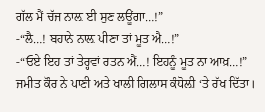ਗੱਲ ਮੈਂ ਚੱਜ ਨਾਲ਼ ਈ ਸੁਣ ਲਊਂਗਾ…!”
-“ਲੈ…! ਬਹਾਨੇ ਨਾਲ਼ ਪੀਣਾ ਤਾਂ ਮੂਤ ਐ…!”
-“ਓਏ ਇਹ ਤਾਂ ਤੇਰ੍ਹਵਾਂ ਰਤਨ ਐਂ…! ਇਹਨੂੰ ਮੂਤ ਨਾ ਆਖ਼…!”
ਜਮੀਤ ਕੌਰ ਨੇ ਪਾਣੀ ਅਤੇ ਖਾਲੀ ਗਿਲਾਸ ਕੰਧੋਲ਼ੀ ‘ਤੇ ਰੱਖ ਦਿੱਤਾ।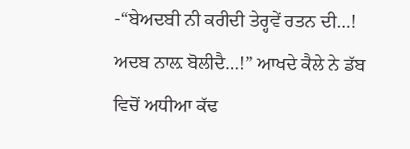-“ਬੇਅਦਬੀ ਨੀ ਕਰੀਦੀ ਤੇਰ੍ਹਵੇਂ ਰਤਨ ਦੀ…! ਅਦਬ ਨਾਲ਼ ਬੋਲੀਦੈ…!” ਆਖਦੇ ਕੈਲੇ ਨੇ ਡੱਬ ਵਿਚੋਂ ਅਧੀਆ ਕੱਢ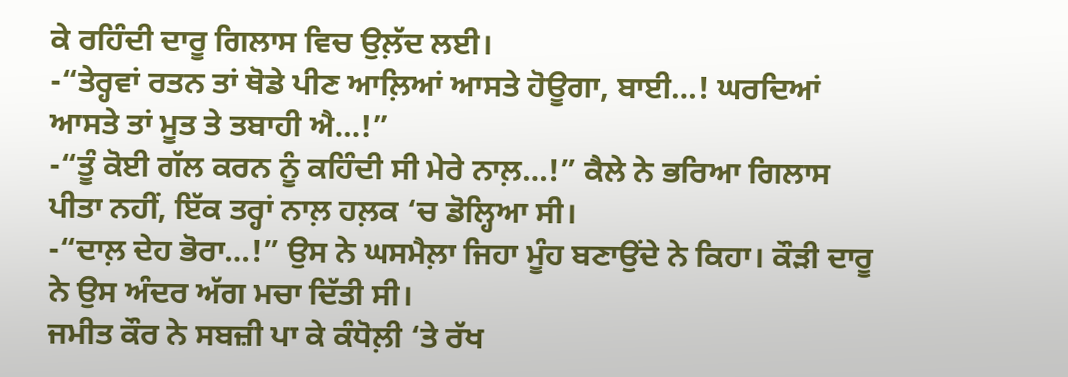ਕੇ ਰਹਿੰਦੀ ਦਾਰੂ ਗਿਲਾਸ ਵਿਚ ਉਲ਼ੱਦ ਲਈ।
-“ਤੇਰ੍ਹਵਾਂ ਰਤਨ ਤਾਂ ਥੋਡੇ ਪੀਣ ਆਲ਼ਿਆਂ ਆਸਤੇ ਹੋਊਗਾ, ਬਾਈ…! ਘਰਦਿਆਂ ਆਸਤੇ ਤਾਂ ਮੂਤ ਤੇ ਤਬਾਹੀ ਐ…!”
-“ਤੂੰ ਕੋਈ ਗੱਲ ਕਰਨ ਨੂੰ ਕਹਿੰਦੀ ਸੀ ਮੇਰੇ ਨਾਲ਼…!” ਕੈਲੇ ਨੇ ਭਰਿਆ ਗਿਲਾਸ ਪੀਤਾ ਨਹੀਂ, ਇੱਕ ਤਰ੍ਹਾਂ ਨਾਲ਼ ਹਲ਼ਕ ‘ਚ ਡੋਲ੍ਹਿਆ ਸੀ।
-“ਦਾਲ਼ ਦੇਹ ਭੋਰਾ…!” ਉਸ ਨੇ ਘਸਮੈਲ਼ਾ ਜਿਹਾ ਮੂੰਹ ਬਣਾਉਂਦੇ ਨੇ ਕਿਹਾ। ਕੌੜੀ ਦਾਰੂ ਨੇ ਉਸ ਅੰਦਰ ਅੱਗ ਮਚਾ ਦਿੱਤੀ ਸੀ।
ਜਮੀਤ ਕੌਰ ਨੇ ਸਬਜ਼ੀ ਪਾ ਕੇ ਕੰਧੋਲ਼ੀ ‘ਤੇ ਰੱਖ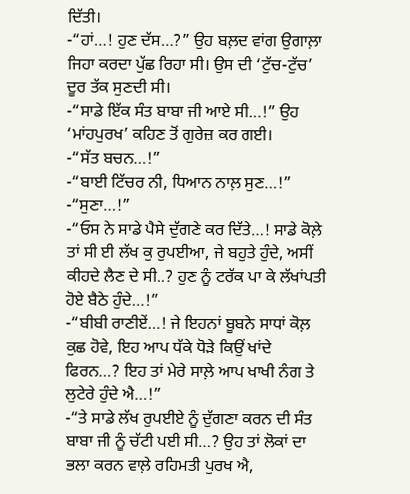ਦਿੱਤੀ।
-“ਹਾਂ…! ਹੁਣ ਦੱਸ…?” ਉਹ ਬਲ਼ਦ ਵਾਂਗ ਉਗਾਲ਼ਾ ਜਿਹਾ ਕਰਦਾ ਪੁੱਛ ਰਿਹਾ ਸੀ। ਉਸ ਦੀ ‘ਟੁੱਚ-ਟੁੱਚ’ ਦੂਰ ਤੱਕ ਸੁਣਦੀ ਸੀ।
-“ਸਾਡੇ ਇੱਕ ਸੰਤ ਬਾਬਾ ਜੀ ਆਏ ਸੀ…!” ਉਹ ‘ਮਾਂਹਪੁਰਖ’ ਕਹਿਣ ਤੋਂ ਗੁਰੇਜ਼ ਕਰ ਗਈ।
-“ਸੱਤ ਬਚਨ…!”
-“ਬਾਈ ਟਿੱਚਰ ਨੀ, ਧਿਆਨ ਨਾਲ਼ ਸੁਣ…!”
-“ਸੁਣਾ…!”
-“ਓਸ ਨੇ ਸਾਡੇ ਪੈਸੇ ਦੁੱਗਣੇ ਕਰ ਦਿੱਤੇ…! ਸਾਡੇ ਕੋਲ਼ੇ ਤਾਂ ਸੀ ਈ ਲੱਖ ਕੁ ਰੁਪਈਆ, ਜੇ ਬਹੁਤੇ ਹੁੰਦੇ, ਅਸੀਂ ਕੀਹਦੇ ਲੈਣ ਦੇ ਸੀ..? ਹੁਣ ਨੂੰ ਟਰੱਕ ਪਾ ਕੇ ਲੱਖਾਂਪਤੀ ਹੋਏ ਬੈਠੇ ਹੁੰਦੇ…!”
-“ਬੀਬੀ ਰਾਣੀਏਂ…! ਜੇ ਇਹਨਾਂ ਬੂਬਨੇ ਸਾਧਾਂ ਕੋਲ਼ ਕੁਛ ਹੋਵੇ, ਇਹ ਆਪ ਧੱਕੇ ਧੋੜੇ ਕਿਉਂ ਖਾਂਦੇ ਫਿਰਨ…? ਇਹ ਤਾਂ ਮੇਰੇ ਸਾਲ਼ੇ ਆਪ ਖਾਖੀ ਨੰਗ ਤੇ ਲੁਟੇਰੇ ਹੁੰਦੇ ਐ…!”
-“ਤੇ ਸਾਡੇ ਲੱਖ ਰੁਪਈਏ ਨੂੰ ਦੁੱਗਣਾ ਕਰਨ ਦੀ ਸੰਤ ਬਾਬਾ ਜੀ ਨੂੰ ਚੱਟੀ ਪਈ ਸੀ…? ਉਹ ਤਾਂ ਲੋਕਾਂ ਦਾ ਭਲਾ ਕਰਨ ਵਾਲ਼ੇ ਰਹਿਮਤੀ ਪੁਰਖ ਐ,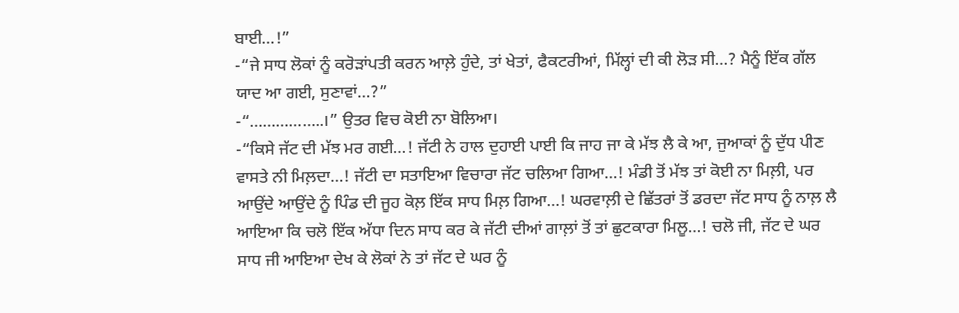ਬਾਈ…!”
-“ਜੇ ਸਾਧ ਲੋਕਾਂ ਨੂੰ ਕਰੋੜਾਂਪਤੀ ਕਰਨ ਆਲ਼ੇ ਹੁੰਦੇ, ਤਾਂ ਖੇਤਾਂ, ਫੈਕਟਰੀਆਂ, ਮਿੱਲ੍ਹਾਂ ਦੀ ਕੀ ਲੋੜ ਸੀ…? ਮੈਨੂੰ ਇੱਕ ਗੱਲ ਯਾਦ ਆ ਗਈ, ਸੁਣਾਵਾਂ…?”
-“……………..।” ਉਤਰ ਵਿਚ ਕੋਈ ਨਾ ਬੋਲਿਆ।
-“ਕਿਸੇ ਜੱਟ ਦੀ ਮੱਝ ਮਰ ਗਈ…! ਜੱਟੀ ਨੇ ਹਾਲ ਦੁਹਾਈ ਪਾਈ ਕਿ ਜਾਹ ਜਾ ਕੇ ਮੱਝ ਲੈ ਕੇ ਆ, ਜੁਆਕਾਂ ਨੂੰ ਦੁੱਧ ਪੀਣ ਵਾਸਤੇ ਨੀ ਮਿਲ਼ਦਾ…! ਜੱਟੀ ਦਾ ਸਤਾਇਆ ਵਿਚਾਰਾ ਜੱਟ ਚਲਿਆ ਗਿਆ…! ਮੰਡੀ ਤੋਂ ਮੱਝ ਤਾਂ ਕੋਈ ਨਾ ਮਿਲ਼ੀ, ਪਰ ਆਉਂਦੇ ਆਉਂਦੇ ਨੂੰ ਪਿੰਡ ਦੀ ਜੂਹ ਕੋਲ਼ ਇੱਕ ਸਾਧ ਮਿਲ਼ ਗਿਆ…! ਘਰਵਾਲ਼ੀ ਦੇ ਛਿੱਤਰਾਂ ਤੋਂ ਡਰਦਾ ਜੱਟ ਸਾਧ ਨੂੰ ਨਾਲ਼ ਲੈ ਆਇਆ ਕਿ ਚਲੋ ਇੱਕ ਅੱਧਾ ਦਿਨ ਸਾਧ ਕਰ ਕੇ ਜੱਟੀ ਦੀਆਂ ਗਾਲ਼ਾਂ ਤੋਂ ਤਾਂ ਛੁਟਕਾਰਾ ਮਿਲੂ…! ਚਲੋ ਜੀ, ਜੱਟ ਦੇ ਘਰ ਸਾਧ ਜੀ ਆਇਆ ਦੇਖ ਕੇ ਲੋਕਾਂ ਨੇ ਤਾਂ ਜੱਟ ਦੇ ਘਰ ਨੂੰ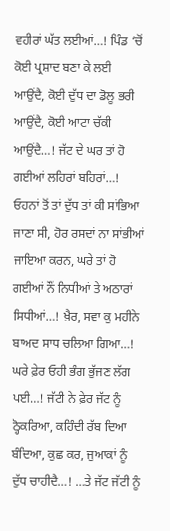ਵਹੀਰਾਂ ਘੱਤ ਲਈਆਂ…! ਪਿੰਡ ‘ਚੋਂ ਕੋਈ ਪ੍ਰਸ਼ਾਦ ਬਣਾ ਕੇ ਲਈ ਆਉਂਦੈ, ਕੋਈ ਦੁੱਧ ਦਾ ਡੋਲੂ ਭਰੀ ਆਉਂਦੈ, ਕੋਈ ਆਟਾ ਚੱਕੀ ਆਉਂਦੈ…! ਜੱਟ ਦੇ ਘਰ ਤਾਂ ਹੋ ਗਈਆਂ ਲਹਿਰਾਂ ਬਹਿਰਾਂ…! ਓਹਨਾਂ ਤੋਂ ਤਾਂ ਦੁੱਧ ਤਾਂ ਕੀ ਸਾਂਭਿਆ ਜਾਣਾ ਸੀ, ਹੋਰ ਰਸਦਾਂ ਨਾ ਸਾਂਭੀਆਂ ਜਾਇਆ ਕਰਨ, ਘਰੇ ਤਾਂ ਹੋ ਗਈਆਂ ਨੌਂ ਨਿਧੀਆਂ ਤੇ ਅਠਾਰਾਂ ਸਿਧੀਆਂ…! ਖ਼ੈਰ, ਸਵਾ ਕੁ ਮਹੀਨੇ ਬਾਅਦ ਸਾਧ ਚਲਿਆ ਗਿਆ…! ਘਰੇ ਫ਼ੇਰ ਓਹੀ ਭੰਗ ਭੁੱਜਣ ਲੱਗ ਪਈ…! ਜੱਟੀ ਨੇ ਫ਼ੇਰ ਜੱਟ ਨੂੰ ਠ੍ਹੋਕਰਿਆ, ਕਹਿੰਦੀ ਰੱਬ ਦਿਆ ਬੰਦਿਆ, ਕੁਛ ਕਰ, ਜੁਆਕਾਂ ਨੂੰ ਦੁੱਧ ਚਾਹੀਦੈ…! …ਤੇ ਜੱਟ ਜੱਟੀ ਨੂੰ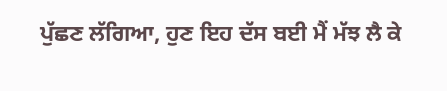ਪੁੱਛਣ ਲੱਗਿਆ, ਹੁਣ ਇਹ ਦੱਸ ਬਈ ਮੈਂ ਮੱਝ ਲੈ ਕੇ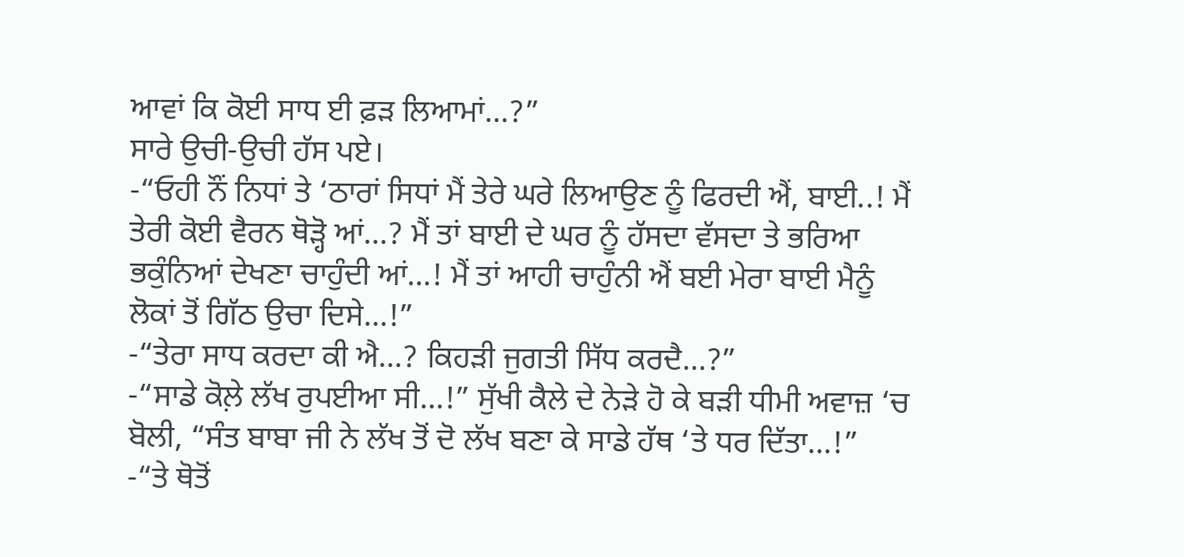ਆਵਾਂ ਕਿ ਕੋਈ ਸਾਧ ਈ ਫ਼ੜ ਲਿਆਮਾਂ…?”
ਸਾਰੇ ਉਚੀ-ਉਚੀ ਹੱਸ ਪਏ।
-“ਓਹੀ ਨੌਂ ਨਿਧਾਂ ਤੇ ‘ਠਾਰਾਂ ਸਿਧਾਂ ਮੈਂ ਤੇਰੇ ਘਰੇ ਲਿਆਉਣ ਨੂੰ ਫਿਰਦੀ ਐਂ, ਬਾਈ..! ਮੈਂ ਤੇਰੀ ਕੋਈ ਵੈਰਨ ਥੋੜ੍ਹੋ ਆਂ…? ਮੈਂ ਤਾਂ ਬਾਈ ਦੇ ਘਰ ਨੂੰ ਹੱਸਦਾ ਵੱਸਦਾ ਤੇ ਭਰਿਆ ਭਕੁੰਨਿਆਂ ਦੇਖਣਾ ਚਾਹੁੰਦੀ ਆਂ…! ਮੈਂ ਤਾਂ ਆਹੀ ਚਾਹੁੰਨੀ ਐਂ ਬਈ ਮੇਰਾ ਬਾਈ ਮੈਨੂੰ ਲੋਕਾਂ ਤੋਂ ਗਿੱਠ ਉਚਾ ਦਿਸੇ…!”
-“ਤੇਰਾ ਸਾਧ ਕਰਦਾ ਕੀ ਐ…? ਕਿਹੜੀ ਜੁਗਤੀ ਸਿੱਧ ਕਰਦੈ…?”
-“ਸਾਡੇ ਕੋਲ਼ੇ ਲੱਖ ਰੁਪਈਆ ਸੀ…!” ਸੁੱਖੀ ਕੈਲੇ ਦੇ ਨੇੜੇ ਹੋ ਕੇ ਬੜੀ ਧੀਮੀ ਅਵਾਜ਼ ‘ਚ ਬੋਲੀ, “ਸੰਤ ਬਾਬਾ ਜੀ ਨੇ ਲੱਖ ਤੋਂ ਦੋ ਲੱਖ ਬਣਾ ਕੇ ਸਾਡੇ ਹੱਥ ‘ਤੇ ਧਰ ਦਿੱਤਾ…!”
-“ਤੇ ਥੋਤੋਂ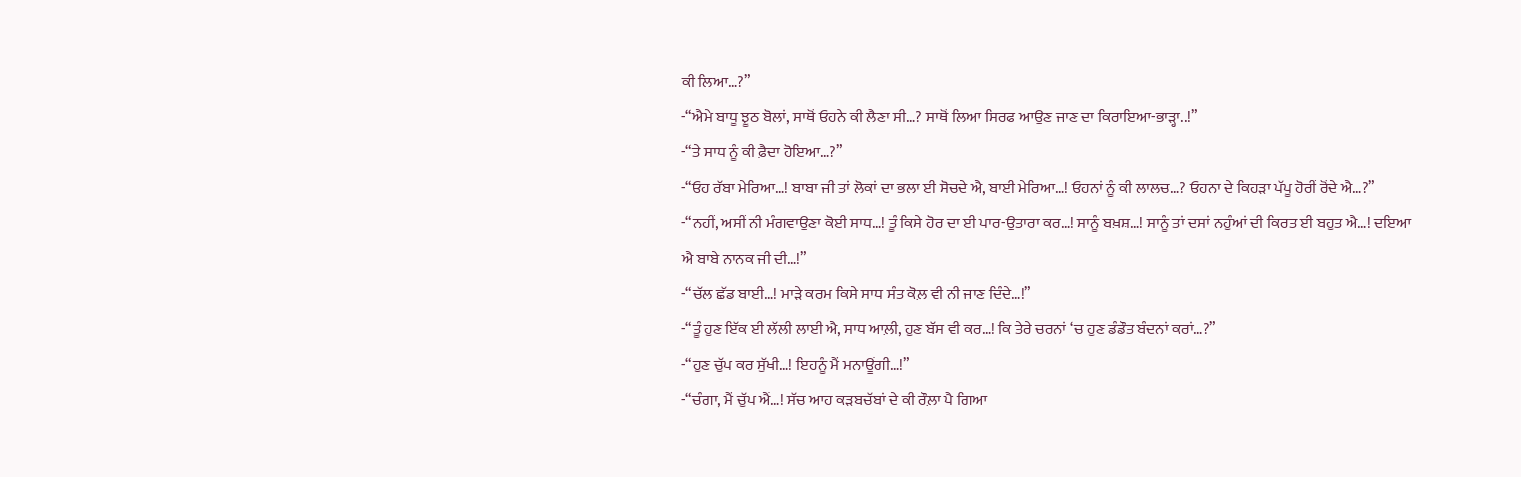ਕੀ ਲਿਆ…?”
-“ਐਮੇ ਬਾਧੂ ਝੂਠ ਬੋਲਾਂ, ਸਾਥੋਂ ਓਹਨੇ ਕੀ ਲੈਣਾ ਸੀ…? ਸਾਥੋਂ ਲਿਆ ਸਿਰਫ ਆਉਣ ਜਾਣ ਦਾ ਕਿਰਾਇਆ-ਭਾੜ੍ਹਾ..!”
-“ਤੇ ਸਾਧ ਨੂੰ ਕੀ ਫ਼ੈਦਾ ਹੋਇਆ…?”
-“ਓਹ ਰੱਬਾ ਮੇਰਿਆ…! ਬਾਬਾ ਜੀ ਤਾਂ ਲੋਕਾਂ ਦਾ ਭਲਾ ਈ ਸੋਚਦੇ ਐ, ਬਾਈ ਮੇਰਿਆ…! ਓਹਨਾਂ ਨੂੰ ਕੀ ਲਾਲਚ…? ਓਹਨਾ ਦੇ ਕਿਹੜਾ ਪੱਪੂ ਹੋਰੀਂ ਰੋਂਦੇ ਐ…?”
-“ਨਹੀਂ, ਅਸੀਂ ਨੀ ਮੰਗਵਾਉਣਾ ਕੋਈ ਸਾਧ…! ਤੂੰ ਕਿਸੇ ਹੋਰ ਦਾ ਈ ਪਾਰ-ਉਤਾਰਾ ਕਰ…! ਸਾਨੂੰ ਬਖ਼ਸ਼…! ਸਾਨੂੰ ਤਾਂ ਦਸਾਂ ਨਹੁੰਆਂ ਦੀ ਕਿਰਤ ਈ ਬਹੁਤ ਐ…! ਦਇਆ ਐ ਬਾਬੇ ਨਾਨਕ ਜੀ ਦੀ…!”
-“ਚੱਲ ਛੱਡ ਬਾਈ…! ਮਾੜੇ ਕਰਮ ਕਿਸੇ ਸਾਧ ਸੰਤ ਕੋਲ਼ ਵੀ ਨੀ ਜਾਣ ਦਿੰਦੇ…!”
-“ਤੂੰ ਹੁਣ ਇੱਕ ਈ ਲੱਲੀ ਲਾਈ ਐ, ਸਾਧ ਆਲ਼ੀ, ਹੁਣ ਬੱਸ ਵੀ ਕਰ…! ਕਿ ਤੇਰੇ ਚਰਨਾਂ ‘ਚ ਹੁਣ ਡੰਡੌਤ ਬੰਦਨਾਂ ਕਰਾਂ…?”
-“ਹੁਣ ਚੁੱਪ ਕਰ ਸੁੱਖੀ…! ਇਹਨੂੰ ਮੈਂ ਮਨਾਊਂਗੀ…!”
-“ਚੰਗਾ, ਮੈਂ ਚੁੱਪ ਐਂ…! ਸੱਚ ਆਹ ਕੜਬਚੱਬਾਂ ਦੇ ਕੀ ਰੌਲ਼ਾ ਪੈ ਗਿਆ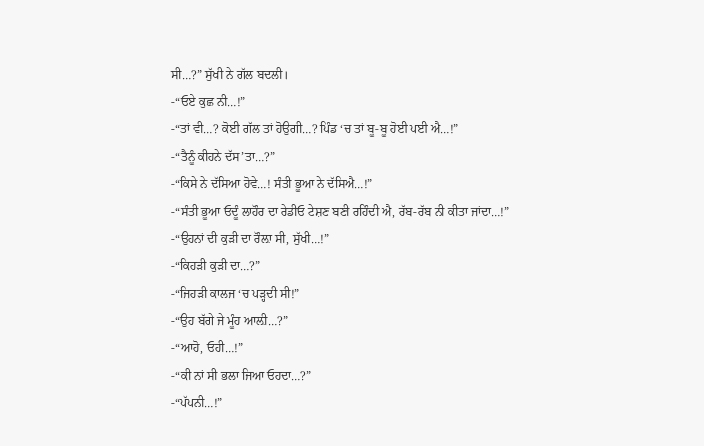ਸੀ…?” ਸੁੱਖੀ ਨੇ ਗੱਲ ਬਦਲੀ।
-“ਓਏ ਕੁਛ ਨੀ…!”
-“ਤਾਂ ਵੀ…? ਕੋਈ ਗੱਲ ਤਾਂ ਹੋਉਗੀ…? ਪਿੰਡ ‘ਚ ਤਾਂ ਬੂ-ਬੂ ਹੋਈ ਪਈ ਐ…!”
-“ਤੈਨੂੰ ਕੀਹਨੇ ਦੱਸ’ਤਾ…?”
-“ਕਿਸੇ ਨੇ ਦੱਸਿਆ ਹੋਵੇ…! ਸੰਤੀ ਭੂਆ ਨੇ ਦੱਸਿਐ…!”
-“ਸੰਤੀ ਭੂਆ ਓਦੂੰ ਲਾਹੌਰ ਦਾ ਰੇਡੀਓ ਟੇਸ਼ਣ ਬਣੀ ਰਹਿੰਦੀ ਐ, ਰੱਬ-ਰੱਬ ਨੀ ਕੀਤਾ ਜਾਂਦਾ…!”
-“ਉਹਨਾਂ ਦੀ ਕੁੜੀ ਦਾ ਰੌਲ਼ਾ ਸੀ, ਸੁੱਖੀ…!”
-“ਕਿਹੜੀ ਕੁੜੀ ਦਾ…?”
-“ਜਿਹੜੀ ਕਾਲਜ ‘ਚ ਪੜ੍ਹਦੀ ਸੀ!”
-“ਉਹ ਬੱਗੇ ਜੇ ਮੂੰਹ ਆਲ਼ੀ…?”
-“ਆਹੋ, ਓਹੀ…!”
-“ਕੀ ਨਾਂ ਸੀ ਭਲਾ ਜਿਆ ਓਹਦਾ…?”
-“ਪੱਪਨੀ…!”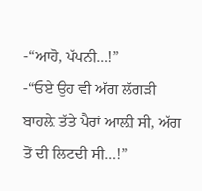-“ਆਹੋ, ਪੱਪਨੀ…!”
-“ਓਏ ਉਹ ਵੀ ਅੱਗ ਲੱਗੜੀ ਬਾਹਲ਼ੇ ਤੱਤੇ ਪੈਰਾਂ ਆਲ਼ੀ ਸੀ, ਅੱਗ ਤੋਂ ਦੀ ਲਿਟਦੀ ਸੀ…!”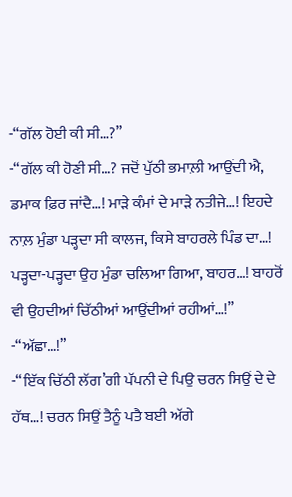-“ਗੱਲ ਹੋਈ ਕੀ ਸੀ…?”
-“ਗੱਲ ਕੀ ਹੋਣੀ ਸੀ…? ਜਦੋਂ ਪੁੱਠੀ ਭਮਾਲ਼ੀ ਆਉਂਦੀ ਐ, ਡਮਾਕ ਫ਼ਿਰ ਜਾਂਦੈ…! ਮਾੜੇ ਕੰਮਾਂ ਦੇ ਮਾੜੇ ਨਤੀਜੇ…! ਇਹਦੇ ਨਾਲ਼ ਮੁੰਡਾ ਪੜ੍ਹਦਾ ਸੀ ਕਾਲਜ, ਕਿਸੇ ਬਾਹਰਲੇ ਪਿੰਡ ਦਾ…! ਪੜ੍ਹਦਾ-ਪੜ੍ਹਦਾ ਉਹ ਮੁੰਡਾ ਚਲਿਆ ਗਿਆ, ਬਾਹਰ…! ਬਾਹਰੋਂ ਵੀ ਉਹਦੀਆਂ ਚਿੱਠੀਆਂ ਆਉਂਦੀਆਂ ਰਹੀਆਂ…!”
-“ਅੱਛਾ…!”
-“ਇੱਕ ਚਿੱਠੀ ਲੱਗ’ਗੀ ਪੱਪਨੀ ਦੇ ਪਿਉ ਚਰਨ ਸਿਉਂ ਦੇ ਦੇ ਹੱਥ…! ਚਰਨ ਸਿਉਂ ਤੈਨੂੰ ਪਤੈ ਬਈ ਅੱਗੇ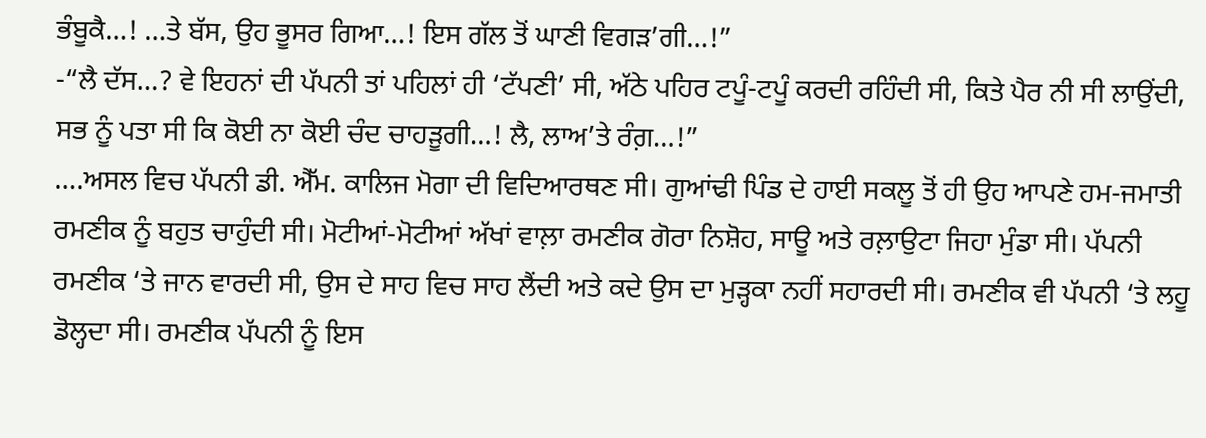ਭੰਬੂਕੈ…! …ਤੇ ਬੱਸ, ਉਹ ਭੂਸਰ ਗਿਆ…! ਇਸ ਗੱਲ ਤੋਂ ਘਾਣੀ ਵਿਗੜ’ਗੀ…!”
-“ਲੈ ਦੱਸ…? ਵੇ ਇਹਨਾਂ ਦੀ ਪੱਪਨੀ ਤਾਂ ਪਹਿਲਾਂ ਹੀ ‘ਟੱਪਣੀ’ ਸੀ, ਅੱਠੇ ਪਹਿਰ ਟਪੂੰ-ਟਪੂੰ ਕਰਦੀ ਰਹਿੰਦੀ ਸੀ, ਕਿਤੇ ਪੈਰ ਨੀ ਸੀ ਲਾਉਂਦੀ, ਸਭ ਨੂੰ ਪਤਾ ਸੀ ਕਿ ਕੋਈ ਨਾ ਕੋਈ ਚੰਦ ਚਾਹੜੂਗੀ…! ਲੈ, ਲਾਅ’ਤੇ ਰੰਗ਼…!”
….ਅਸਲ ਵਿਚ ਪੱਪਨੀ ਡੀ. ਐੱਮ. ਕਾਲਿਜ ਮੋਗਾ ਦੀ ਵਿਦਿਆਰਥਣ ਸੀ। ਗੁਆਂਢੀ ਪਿੰਡ ਦੇ ਹਾਈ ਸਕਲੂ ਤੋਂ ਹੀ ਉਹ ਆਪਣੇ ਹਮ-ਜਮਾਤੀ ਰਮਣੀਕ ਨੂੰ ਬਹੁਤ ਚਾਹੁੰਦੀ ਸੀ। ਮੋਟੀਆਂ-ਮੋਟੀਆਂ ਅੱਖਾਂ ਵਾਲ਼ਾ ਰਮਣੀਕ ਗੋਰਾ ਨਿਸ਼ੋਹ, ਸਾਊ ਅਤੇ ਰਲ਼ਾਉਟਾ ਜਿਹਾ ਮੁੰਡਾ ਸੀ। ਪੱਪਨੀ ਰਮਣੀਕ ‘ਤੇ ਜਾਨ ਵਾਰਦੀ ਸੀ, ਉਸ ਦੇ ਸਾਹ ਵਿਚ ਸਾਹ ਲੈਂਦੀ ਅਤੇ ਕਦੇ ਉਸ ਦਾ ਮੁੜ੍ਹਕਾ ਨਹੀਂ ਸਹਾਰਦੀ ਸੀ। ਰਮਣੀਕ ਵੀ ਪੱਪਨੀ ‘ਤੇ ਲਹੂ ਡੋਲ੍ਹਦਾ ਸੀ। ਰਮਣੀਕ ਪੱਪਨੀ ਨੂੰ ਇਸ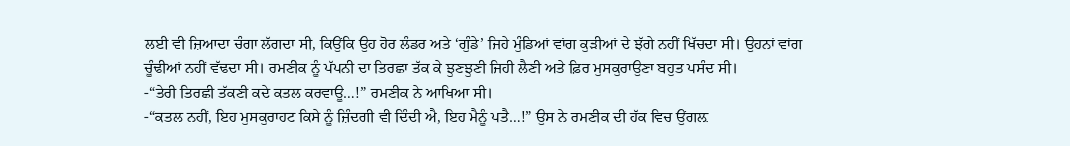ਲਈ ਵੀ ਜ਼ਿਆਦਾ ਚੰਗਾ ਲੱਗਦਾ ਸੀ, ਕਿਉਂਕਿ ਉਹ ਹੋਰ ਲੰਡਰ ਅਤੇ ‘ਗੁੰਡੇ’ ਜਿਹੇ ਮੁੰਡਿਆਂ ਵਾਂਗ ਕੁੜੀਆਂ ਦੇ ਝੱਗੇ ਨਹੀਂ ਖਿੱਚਦਾ ਸੀ। ਉਹਨਾਂ ਵਾਂਗ ਚੂੰਢੀਆਂ ਨਹੀਂ ਵੱਢਦਾ ਸੀ। ਰਮਣੀਕ ਨੂੰ ਪੱਪਨੀ ਦਾ ਤਿਰਛਾ ਤੱਕ ਕੇ ਝੁਣਝੁਣੀ ਜਿਹੀ ਲੈਣੀ ਅਤੇ ਫ਼ਿਰ ਮੁਸਕੁਰਾਉਣਾ ਬਹੁਤ ਪਸੰਦ ਸੀ।
-“ਤੇਰੀ ਤਿਰਛੀ ਤੱਕਣੀ ਕਦੇ ਕਤਲ ਕਰਵਾਊ…!” ਰਮਣੀਕ ਨੇ ਆਖਿਆ ਸੀ।
-“ਕਤਲ ਨਹੀਂ, ਇਹ ਮੁਸਕੁਰਾਹਟ ਕਿਸੇ ਨੂੰ ਜ਼ਿੰਦਗੀ ਵੀ ਦਿੰਦੀ ਐ, ਇਹ ਮੈਨੂੰ ਪਤੈ…!” ਉਸ ਨੇ ਰਮਣੀਕ ਦੀ ਹੱਕ ਵਿਚ ਉਂਗਲ਼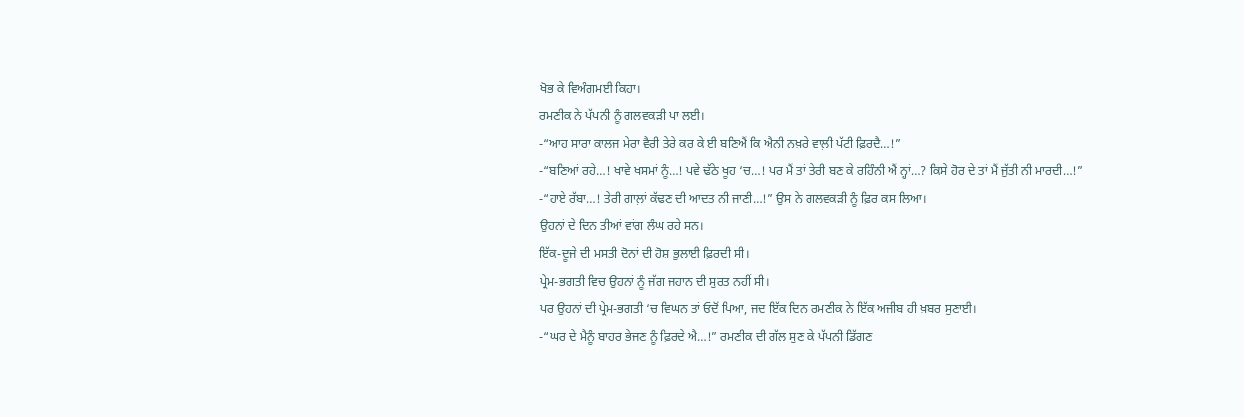ਖੋਭ ਕੇ ਵਿਅੰਗਮਈ ਕਿਹਾ।
ਰਮਣੀਕ ਨੇ ਪੱਪਨੀ ਨੂੰ ਗਲਵਕੜੀ ਪਾ ਲਈ।
-“ਆਹ ਸਾਰਾ ਕਾਲਜ ਮੇਰਾ ਵੈਰੀ ਤੇਰੇ ਕਰ ਕੇ ਈ ਬਣਿਐਂ ਕਿ ਐਨੀ ਨਖ਼ਰੇ ਵਾਲ਼ੀ ਪੱਟੀ ਫ਼ਿਰਦੈ…!”
-“ਬਣਿਆਂ ਰਹੇ…! ਖਾਵੇ ਖਸਮਾਂ ਨੂੰ…! ਪਵੇ ਢੱਠੇ ਖੂਹ ‘ਚ…! ਪਰ ਮੈਂ ਤਾਂ ਤੇਰੀ ਬਣ ਕੇ ਰਹਿੰਨੀ ਐਂ ਨ੍ਹਾਂ…? ਕਿਸੇ ਹੋਰ ਦੇ ਤਾਂ ਮੈਂ ਜੁੱਤੀ ਨੀ ਮਾਰਦੀ…!”
-“ਹਾਏ ਰੱਬਾ…! ਤੇਰੀ ਗਾਲ਼ਾਂ ਕੱਢਣ ਦੀ ਆਦਤ ਨੀ ਜਾਣੀ…!” ਉਸ ਨੇ ਗਲਵਕੜੀ ਨੂੰ ਫ਼ਿਰ ਕਸ ਲਿਆ।
ਉਹਨਾਂ ਦੇ ਦਿਨ ਤੀਆਂ ਵਾਂਗ ਲੰਘ ਰਹੇ ਸਨ।
ਇੱਕ-ਦੂਜੇ ਦੀ ਮਸਤੀ ਦੋਨਾਂ ਦੀ ਹੋਸ਼ ਭੁਲਾਈ ਫ਼ਿਰਦੀ ਸੀ।
ਪ੍ਰੇਮ-ਭਗਤੀ ਵਿਚ ਉਹਨਾਂ ਨੂੰ ਜੱਗ ਜਹਾਨ ਦੀ ਸੁਰਤ ਨਹੀਂ ਸੀ।
ਪਰ ਉਹਨਾਂ ਦੀ ਪ੍ਰੇਮ-ਭਗਤੀ ‘ਚ ਵਿਘਨ ਤਾਂ ਓਦੋਂ ਪਿਆ, ਜਦ ਇੱਕ ਦਿਨ ਰਮਣੀਕ ਨੇ ਇੱਕ ਅਜੀਬ ਹੀ ਖ਼ਬਰ ਸੁਣਾਈ।
-“ਘਰ ਦੇ ਮੈਨੂੰ ਬਾਹਰ ਭੇਜਣ ਨੂੰ ਫ਼ਿਰਦੇ ਐ…!” ਰਮਣੀਕ ਦੀ ਗੱਲ ਸੁਣ ਕੇ ਪੱਪਨੀ ਡਿੱਗਣ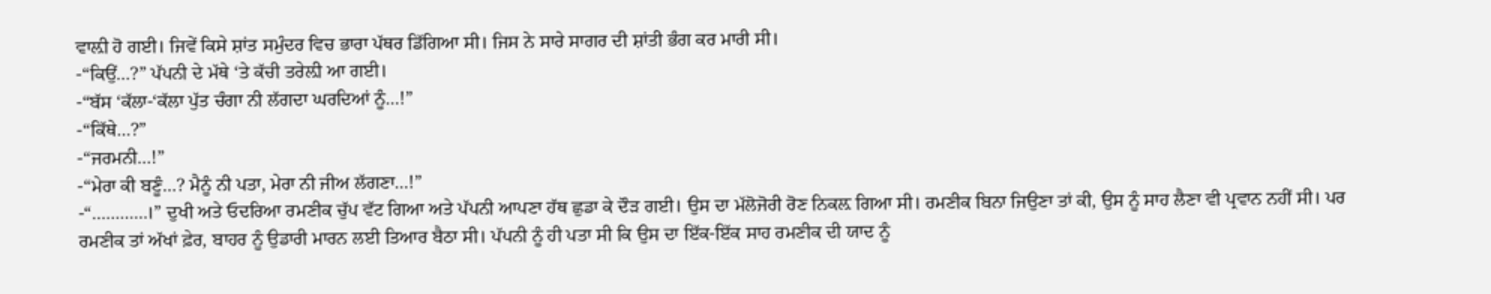ਵਾਲ਼ੀ ਹੋ ਗਈ। ਜਿਵੇਂ ਕਿਸੇ ਸ਼ਾਂਤ ਸਮੁੰਦਰ ਵਿਚ ਭਾਰਾ ਪੱਥਰ ਡਿੱਗਿਆ ਸੀ। ਜਿਸ ਨੇ ਸਾਰੇ ਸਾਗਰ ਦੀ ਸ਼ਾਂਤੀ ਭੰਗ ਕਰ ਮਾਰੀ ਸੀ।
-“ਕਿਉਂ…?” ਪੱਪਨੀ ਦੇ ਮੱਥੇ ‘ਤੇ ਕੱਚੀ ਤਰੇਲ਼ੀ ਆ ਗਈ।
-“ਬੱਸ ‘ਕੱਲਾ-‘ਕੱਲਾ ਪੁੱਤ ਚੰਗਾ ਨੀ ਲੱਗਦਾ ਘਰਦਿਆਂ ਨੂੰ…!”
-“ਕਿੱਥੇ…?”
-“ਜਰਮਨੀ…!”
-“ਮੇਰਾ ਕੀ ਬਣੂੰ…? ਮੈਨੂੰ ਨੀ ਪਤਾ, ਮੇਰਾ ਨੀ ਜੀਅ ਲੱਗਣਾ…!”
-“…………।” ਦੁਖੀ ਅਤੇ ਓਦਰਿਆ ਰਮਣੀਕ ਚੁੱਪ ਵੱਟ ਗਿਆ ਅਤੇ ਪੱਪਨੀ ਆਪਣਾ ਹੱਥ ਛੁਡਾ ਕੇ ਦੌੜ ਗਈ। ਉਸ ਦਾ ਮੱਲੋਜੋਰੀ ਰੋਣ ਨਿਕਲ਼ ਗਿਆ ਸੀ। ਰਮਣੀਕ ਬਿਨਾ ਜਿਉਣਾ ਤਾਂ ਕੀ, ਉਸ ਨੂੰ ਸਾਹ ਲੈਣਾ ਵੀ ਪ੍ਰਵਾਨ ਨਹੀਂ ਸੀ। ਪਰ ਰਮਣੀਕ ਤਾਂ ਅੱਖਾਂ ਫ਼ੇਰ, ਬਾਹਰ ਨੂੰ ਉਡਾਰੀ ਮਾਰਨ ਲਈ ਤਿਆਰ ਬੈਠਾ ਸੀ। ਪੱਪਨੀ ਨੂੰ ਹੀ ਪਤਾ ਸੀ ਕਿ ਉਸ ਦਾ ਇੱਕ-ਇੱਕ ਸਾਹ ਰਮਣੀਕ ਦੀ ਯਾਦ ਨੂੰ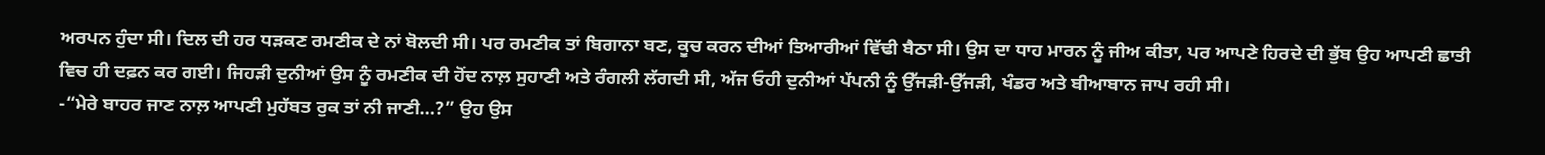ਅਰਪਨ ਹੁੰਦਾ ਸੀ। ਦਿਲ ਦੀ ਹਰ ਧੜਕਣ ਰਮਣੀਕ ਦੇ ਨਾਂ ਬੋਲਦੀ ਸੀ। ਪਰ ਰਮਣੀਕ ਤਾਂ ਬਿਗਾਨਾ ਬਣ, ਕੂਚ ਕਰਨ ਦੀਆਂ ਤਿਆਰੀਆਂ ਵਿੱਢੀ ਬੈਠਾ ਸੀ। ਉਸ ਦਾ ਧਾਹ ਮਾਰਨ ਨੂੰ ਜੀਅ ਕੀਤਾ, ਪਰ ਆਪਣੇ ਹਿਰਦੇ ਦੀ ਭੁੱਬ ਉਹ ਆਪਣੀ ਛਾਤੀ ਵਿਚ ਹੀ ਦਫ਼ਨ ਕਰ ਗਈ। ਜਿਹੜੀ ਦੁਨੀਆਂ ਉਸ ਨੂੰ ਰਮਣੀਕ ਦੀ ਹੋਂਦ ਨਾਲ਼ ਸੁਹਾਣੀ ਅਤੇ ਰੰਗਲੀ ਲੱਗਦੀ ਸੀ, ਅੱਜ ਓਹੀ ਦੁਨੀਆਂ ਪੱਪਨੀ ਨੂੰ ਉੱਜੜੀ-ਉੱਜੜੀ, ਖੰਡਰ ਅਤੇ ਬੀਆਬਾਨ ਜਾਪ ਰਹੀ ਸੀ।
-“ਮੇਰੇ ਬਾਹਰ ਜਾਣ ਨਾਲ਼ ਆਪਣੀ ਮੁਹੱਬਤ ਰੁਕ ਤਾਂ ਨੀ ਜਾਣੀ…?” ਉਹ ਉਸ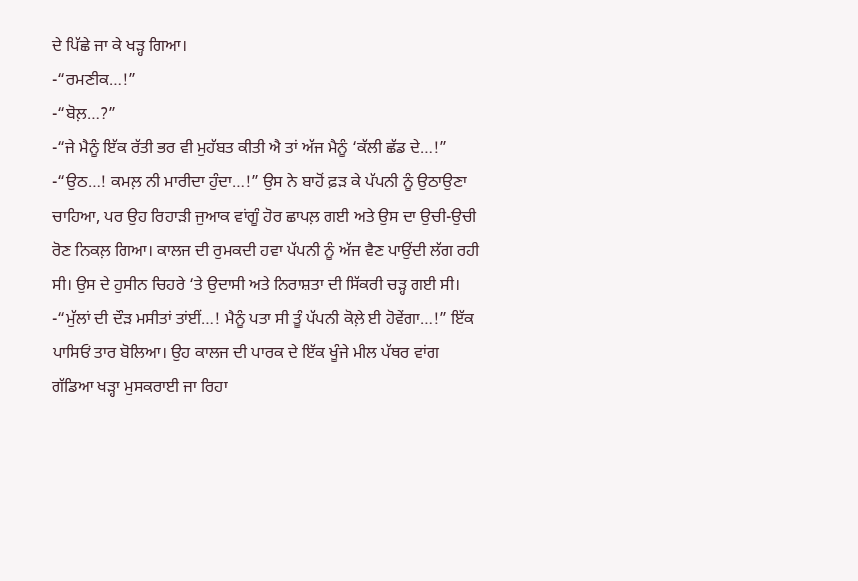ਦੇ ਪਿੱਛੇ ਜਾ ਕੇ ਖੜ੍ਹ ਗਿਆ।
-“ਰਮਣੀਕ…!”
-“ਬੋਲ਼…?”
-“ਜੇ ਮੈਨੂੰ ਇੱਕ ਰੱਤੀ ਭਰ ਵੀ ਮੁਹੱਬਤ ਕੀਤੀ ਐ ਤਾਂ ਅੱਜ ਮੈਨੂੰ ‘ਕੱਲੀ ਛੱਡ ਦੇ…!”
-“ਉਠ…! ਕਮਲ਼ ਨੀ ਮਾਰੀਦਾ ਹੁੰਦਾ…!” ਉਸ ਨੇ ਬਾਹੋਂ ਫ਼ੜ ਕੇ ਪੱਪਨੀ ਨੂੰ ਉਠਾਉਣਾ ਚਾਹਿਆ, ਪਰ ਉਹ ਰਿਹਾੜੀ ਜੁਆਕ ਵਾਂਗੂੰ ਹੋਰ ਛਾਪਲ਼ ਗਈ ਅਤੇ ਉਸ ਦਾ ਉਚੀ-ਉਚੀ ਰੋਣ ਨਿਕਲ਼ ਗਿਆ। ਕਾਲਜ ਦੀ ਰੁਮਕਦੀ ਹਵਾ ਪੱਪਨੀ ਨੂੰ ਅੱਜ ਵੈਣ ਪਾਉਂਦੀ ਲੱਗ ਰਹੀ ਸੀ। ਉਸ ਦੇ ਹੁਸੀਨ ਚਿਹਰੇ ‘ਤੇ ਉਦਾਸੀ ਅਤੇ ਨਿਰਾਸ਼ਤਾ ਦੀ ਸਿੱਕਰੀ ਚੜ੍ਹ ਗਈ ਸੀ।
-“ਮੁੱਲਾਂ ਦੀ ਦੌੜ ਮਸੀਤਾਂ ਤਾਂਈਂ…! ਮੈਨੂੰ ਪਤਾ ਸੀ ਤੂੰ ਪੱਪਨੀ ਕੋਲ਼ੇ ਈ ਹੋਵੇਂਗਾ…!” ਇੱਕ ਪਾਸਿਓਂ ਤਾਰ ਬੋਲਿਆ। ਉਹ ਕਾਲਜ ਦੀ ਪਾਰਕ ਦੇ ਇੱਕ ਖੂੰਜੇ ਮੀਲ ਪੱਥਰ ਵਾਂਗ ਗੱਡਿਆ ਖੜ੍ਹਾ ਮੁਸਕਰਾਈ ਜਾ ਰਿਹਾ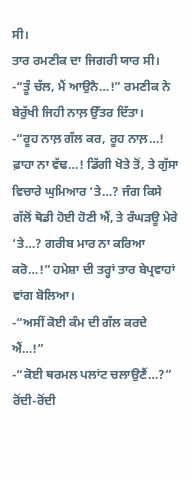ਸੀ।
ਤਾਰ ਰਮਣੀਕ ਦਾ ਜਿਗਰੀ ਯਾਰ ਸੀ।
-“ਤੂੰ ਚੱਲ, ਮੈਂ ਆਉਨੈ…!” ਰਮਣੀਕ ਨੇ ਬੇਰੁੱਖੀ ਜਿਹੀ ਨਾਲ਼ ਉੱਤਰ ਦਿੱਤਾ।
-“ਰੂਹ ਨਾਲ਼ ਗੱਲ ਕਰ, ਰੂਹ ਨਾਲ਼…! ਫ਼ਾਹਾ ਨਾ ਵੱਢ…! ਡਿੱਗੀ ਖੋਤੇ ਤੋਂ, ਤੇ ਗੁੱਸਾ ਵਿਚਾਰੇ ਘੁਮਿਆਰ ‘ਤੇ…? ਜੰਗ ਕਿਸੇ ਗੱਲੋਂ ਥੋਡੀ ਹੋਈ ਹੋਣੀ ਐਂ, ਤੇ ਰੰਘੜਊ ਮੇਰੇ ‘ਤੇ…? ਗਰੀਬ ਮਾਰ ਨਾ ਕਰਿਆ ਕਰੋ…!” ਹਮੇਸ਼ਾ ਦੀ ਤਰ੍ਹਾਂ ਤਾਰ ਬੇਪ੍ਰਵਾਹਾਂ ਵਾਂਗ ਬੋਲਿਆ।
-“ਅਸੀਂ ਕੋਈ ਕੰਮ ਦੀ ਗੱਲ ਕਰਦੇ ਐਂ…!”
-“ਕੋਈ ਥਰਮਲ ਪਲਾਂਟ ਚਲਾਉਣੈਂ…?”
ਰੋਂਦੀ-ਰੋਂਦੀ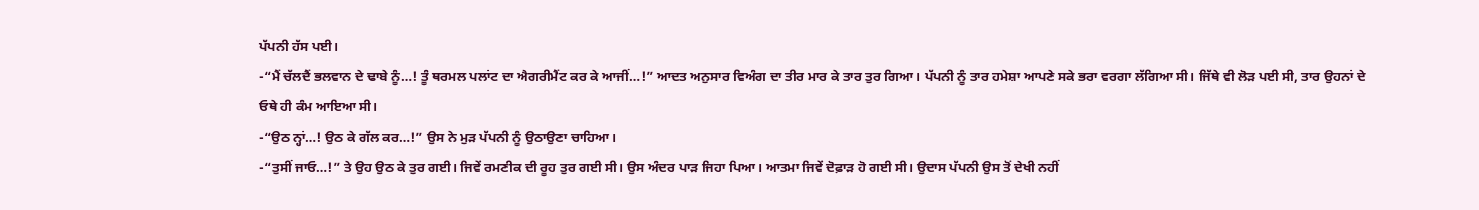ਪੱਪਨੀ ਹੱਸ ਪਈ।
-“ਮੈਂ ਚੱਲਦੈਂ ਭਲਵਾਨ ਦੇ ਢਾਬੇ ਨੂੰ…! ਤੂੰ ਥਰਮਲ ਪਲਾਂਟ ਦਾ ਐਗਰੀਮੈਂਟ ਕਰ ਕੇ ਆਜੀਂ…!” ਆਦਤ ਅਨੁਸਾਰ ਵਿਅੰਗ ਦਾ ਤੀਰ ਮਾਰ ਕੇ ਤਾਰ ਤੁਰ ਗਿਆ। ਪੱਪਨੀ ਨੂੰ ਤਾਰ ਹਮੇਸ਼ਾ ਆਪਣੇ ਸਕੇ ਭਰਾ ਵਰਗਾ ਲੱਗਿਆ ਸੀ। ਜਿੱਥੇ ਵੀ ਲੋੜ ਪਈ ਸੀ, ਤਾਰ ਉਹਨਾਂ ਦੇ ਓਥੇ ਹੀ ਕੰਮ ਆਇਆ ਸੀ।
-“ਉਠ ਨ੍ਹਾਂ…! ਉਠ ਕੇ ਗੱਲ ਕਰ…!” ਉਸ ਨੇ ਮੁੜ ਪੱਪਨੀ ਨੂੰ ਉਠਾਉਣਾ ਚਾਹਿਆ।
-“ਤੁਸੀਂ ਜਾਓ…!” ਤੇ ਉਹ ਉਠ ਕੇ ਤੁਰ ਗਈ। ਜਿਵੇਂ ਰਮਣੀਕ ਦੀ ਰੂਹ ਤੁਰ ਗਈ ਸੀ। ਉਸ ਅੰਦਰ ਪਾੜ ਜਿਹਾ ਪਿਆ। ਆਤਮਾ ਜਿਵੇਂ ਦੋਫ਼ਾੜ ਹੋ ਗਈ ਸੀ। ਉਦਾਸ ਪੱਪਨੀ ਉਸ ਤੋਂ ਦੇਖੀ ਨਹੀਂ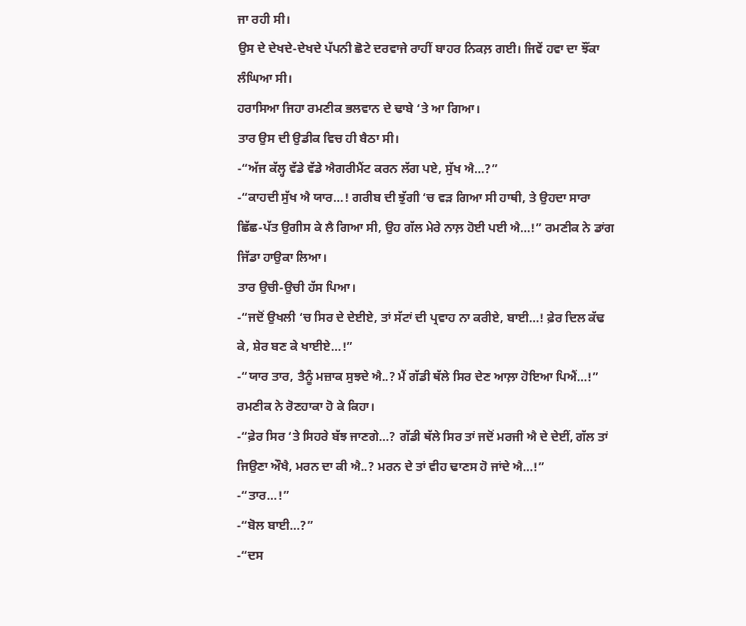ਜਾ ਰਹੀ ਸੀ।
ਉਸ ਦੇ ਦੇਖਦੇ-ਦੇਖਦੇ ਪੱਪਨੀ ਛੋਟੇ ਦਰਵਾਜੇ ਰਾਹੀਂ ਬਾਹਰ ਨਿਕਲ਼ ਗਈ। ਜਿਵੇਂ ਹਵਾ ਦਾ ਝੌਂਕਾ ਲੰਘਿਆ ਸੀ।
ਹਰਾਸਿਆ ਜਿਹਾ ਰਮਣੀਕ ਭਲਵਾਨ ਦੇ ਢਾਬੇ ‘ਤੇ ਆ ਗਿਆ।
ਤਾਰ ਉਸ ਦੀ ਉਡੀਕ ਵਿਚ ਹੀ ਬੈਠਾ ਸੀ।
-“ਅੱਜ ਕੱਲ੍ਹ ਵੱਡੇ ਵੱਡੇ ਐਗਰੀਮੈਂਟ ਕਰਨ ਲੱਗ ਪਏ, ਸੁੱਖ ਐ…?”
-“ਕਾਹਦੀ ਸੁੱਖ ਐ ਯਾਰ…! ਗਰੀਬ ਦੀ ਝੁੱਗੀ ‘ਚ ਵੜ ਗਿਆ ਸੀ ਹਾਥੀ, ਤੇ ਉਹਦਾ ਸਾਰਾ ਛਿੱਛ-ਪੱਤ ਉਗੀਸ ਕੇ ਲੈ ਗਿਆ ਸੀ, ਉਹ ਗੱਲ ਮੇਰੇ ਨਾਲ਼ ਹੋਈ ਪਈ ਐ…!” ਰਮਣੀਕ ਨੇ ਡਾਂਗ ਜਿੱਡਾ ਹਾਉਕਾ ਲਿਆ।
ਤਾਰ ਉਚੀ-ਉਚੀ ਹੱਸ ਪਿਆ।
-“ਜਦੋਂ ਉਖਲੀ ‘ਚ ਸਿਰ ਦੇ ਦੇਈਏ, ਤਾਂ ਸੱਟਾਂ ਦੀ ਪ੍ਰਵਾਹ ਨਾ ਕਰੀਏ, ਬਾਈ…! ਫ਼ੇਰ ਦਿਲ ਕੱਢ ਕੇ, ਸ਼ੇਰ ਬਣ ਕੇ ਖਾਈਏ…!”
-“ਯਾਰ ਤਾਰ, ਤੈਨੂੰ ਮਜ਼ਾਕ ਸੁਝਦੇ ਐ..? ਮੈਂ ਗੱਡੀ ਥੱਲੇ ਸਿਰ ਦੇਣ ਆਲ਼ਾ ਹੋਇਆ ਪਿਐਂ…!” ਰਮਣੀਕ ਨੇ ਰੋਣਹਾਕਾ ਹੋ ਕੇ ਕਿਹਾ।
-“ਫ਼ੇਰ ਸਿਰ ‘ਤੇ ਸਿਹਰੇ ਬੱਝ ਜਾਣਗੇ…? ਗੱਡੀ ਥੱਲੇ ਸਿਰ ਤਾਂ ਜਦੋਂ ਮਰਜੀ ਐ ਦੇ ਦੇਈਂ, ਗੱਲ ਤਾਂ ਜਿਉਣਾ ਔਖੈ, ਮਰਨ ਦਾ ਕੀ ਐ..? ਮਰਨ ਦੇ ਤਾਂ ਵੀਹ ਢਾਣਸ ਹੋ ਜਾਂਦੇ ਐ…!”
-“ਤਾਰ…!”
-“ਬੋਲ ਬਾਈ…?”
-“ਦਸ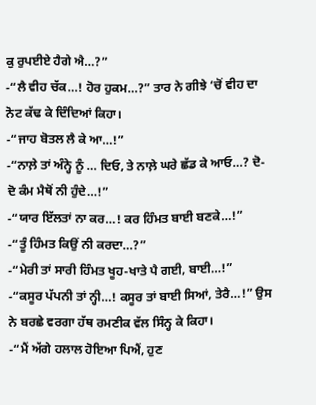ਕੁ ਰੁਪਈਏ ਹੈਗੇ ਐ…?”
-“ਲੈ ਵੀਹ ਚੱਕ…! ਹੋਰ ਹੁਕਮ…?” ਤਾਰ ਨੇ ਗੀਝੇ ‘ਚੋਂ ਵੀਹ ਦਾ ਨੋਟ ਕੱਢ ਕੇ ਦਿੰਦਿਆਂ ਕਿਹਾ।
-“ਜਾਹ ਬੋਤਲ ਲੈ ਕੇ ਆ…!”
-“ਨਾਲ਼ੇ ਤਾਂ ਅੰਨ੍ਹੇ ਨੂੰ … ਦਿਓ, ਤੇ ਨਾਲ਼ੇ ਘਰੇ ਛੱਡ ਕੇ ਆਓ…? ਦੋ-ਦੋ ਕੰਮ ਮੈਥੋਂ ਨੀ ਹੁੰਦੇ…!”
-“ਯਾਰ ਇੱਲਤਾਂ ਨਾ ਕਰ…! ਕਰ ਹਿੰਮਤ ਬਾਈ ਬਣਕੇ…!”
-“ਤੂੰ ਹਿੰਮਤ ਕਿਉਂ ਨੀ ਕਰਦਾ…?”
-“ਮੇਰੀ ਤਾਂ ਸਾਰੀ ਹਿੰਮਤ ਖੂਹ-ਖਾਤੇ ਪੈ ਗਈ, ਬਾਈ…!”
-“ਕਸੂਰ ਪੱਪਨੀ ਤਾਂ ਨ੍ਹੀ…! ਕਸੂਰ ਤਾਂ ਬਾਈ ਸਿਆਂ, ਤੇਰੈ…!” ਉਸ ਨੇ ਬਰਛੇ ਵਰਗਾ ਹੱਥ ਰਮਣੀਕ ਵੱਲ ਸਿੰਨ੍ਹ ਕੇ ਕਿਹਾ।
-“ਮੈਂ ਅੱਗੇ ਹਲਾਲ ਹੋਇਆ ਪਿਐਂ, ਹੁਣ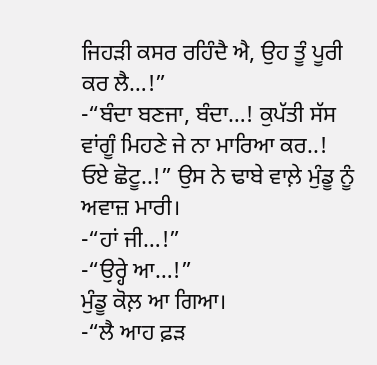ਜਿਹੜੀ ਕਸਰ ਰਹਿੰਦੈ ਐ, ਉਹ ਤੂੰ ਪੂਰੀ ਕਰ ਲੈ…!”
-“ਬੰਦਾ ਬਣਜਾ, ਬੰਦਾ…! ਕੁਪੱਤੀ ਸੱਸ ਵਾਂਗੂੰ ਮਿਹਣੇ ਜੇ ਨਾ ਮਾਰਿਆ ਕਰ..! ਓਏ ਛੋਟੂ..!” ਉਸ ਨੇ ਢਾਬੇ ਵਾਲ਼ੇ ਮੁੰਡੂ ਨੂੰ ਅਵਾਜ਼ ਮਾਰੀ।
-“ਹਾਂ ਜੀ…!”
-“ਉਰ੍ਹੇ ਆ…!”
ਮੁੰਡੂ ਕੋਲ਼ ਆ ਗਿਆ।
-“ਲੈ ਆਹ ਫ਼ੜ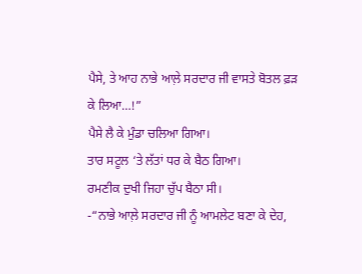ਪੈਸੇ, ਤੇ ਆਹ ਨਾਭੇ ਆਲ਼ੇ ਸਰਦਾਰ ਜੀ ਵਾਸਤੇ ਬੋਤਲ ਫ਼ੜ ਕੇ ਲਿਆ…!”
ਪੈਸੇ ਲੈ ਕੇ ਮੁੰਡਾ ਚਲਿਆ ਗਿਆ।
ਤਾਰ ਸਟੂਲ ‘ਤੇ ਲੱਤਾਂ ਧਰ ਕੇ ਬੈਠ ਗਿਆ।
ਰਮਣੀਕ ਦੁਖੀ ਜਿਹਾ ਚੁੱਪ ਬੈਠਾ ਸੀ।
-“ਨਾਭੇ ਆਲ਼ੇ ਸਰਦਾਰ ਜੀ ਨੂੰ ਆਮਲੇਟ ਬਣਾ ਕੇ ਦੇਹ,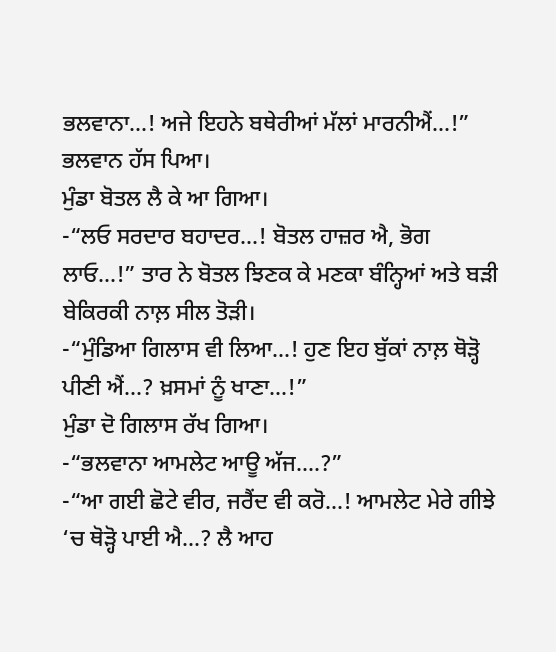ਭਲਵਾਨਾ…! ਅਜੇ ਇਹਨੇ ਬਥੇਰੀਆਂ ਮੱਲਾਂ ਮਾਰਨੀਐਂ…!”
ਭਲਵਾਨ ਹੱਸ ਪਿਆ।
ਮੁੰਡਾ ਬੋਤਲ ਲੈ ਕੇ ਆ ਗਿਆ।
-“ਲਓ ਸਰਦਾਰ ਬਹਾਦਰ…! ਬੋਤਲ ਹਾਜ਼ਰ ਐ, ਭੋਗ ਲਾਓ…!” ਤਾਰ ਨੇ ਬੋਤਲ ਝਿਣਕ ਕੇ ਮਣਕਾ ਬੰਨ੍ਹਿਆਂ ਅਤੇ ਬੜੀ ਬੇਕਿਰਕੀ ਨਾਲ਼ ਸੀਲ ਤੋੜੀ।
-“ਮੁੰਡਿਆ ਗਿਲਾਸ ਵੀ ਲਿਆ…! ਹੁਣ ਇਹ ਬੁੱਕਾਂ ਨਾਲ਼ ਥੋੜ੍ਹੋ ਪੀਣੀ ਐਂ…? ਖ਼ਸਮਾਂ ਨੂੰ ਖਾਣਾ…!”
ਮੁੰਡਾ ਦੋ ਗਿਲਾਸ ਰੱਖ ਗਿਆ।
-“ਭਲਵਾਨਾ ਆਮਲੇਟ ਆਊ ਅੱਜ….?”
-“ਆ ਗਈ ਛੋਟੇ ਵੀਰ, ਜਰੈਂਦ ਵੀ ਕਰੋ…! ਆਮਲੇਟ ਮੇਰੇ ਗੀਝੇ ‘ਚ ਥੋੜ੍ਹੋ ਪਾਈ ਐ…? ਲੈ ਆਹ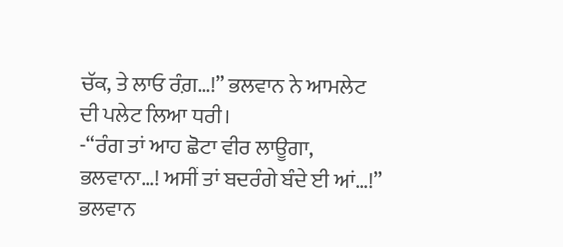ਚੱਕ, ਤੇ ਲਾਓ ਰੰਗ਼…!” ਭਲਵਾਨ ਨੇ ਆਮਲੇਟ ਦੀ ਪਲੇਟ ਲਿਆ ਧਰੀ।
-“ਰੰਗ ਤਾਂ ਆਹ ਛੋਟਾ ਵੀਰ ਲਾਊਗਾ, ਭਲਵਾਨਾ…! ਅਸੀਂ ਤਾਂ ਬਦਰੰਗੇ ਬੰਦੇ ਈ ਆਂ…!”
ਭਲਵਾਨ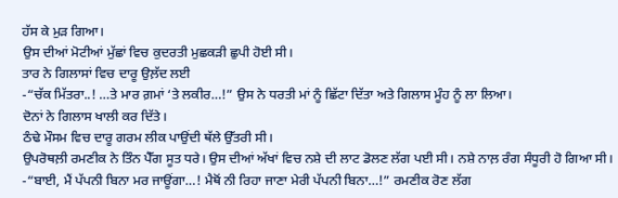ਹੱਸ ਕੇ ਮੁੜ ਗਿਆ।
ਉਸ ਦੀਆਂ ਮੋਟੀਆਂ ਮੁੱਛਾਂ ਵਿਚ ਕੁਦਰਤੀ ਮੁਛਕੜੀ ਛੁਪੀ ਹੋਈ ਸੀ।
ਤਾਰ ਨੇ ਗਿਲਾਸਾਂ ਵਿਚ ਦਾਰੂ ਉਲ਼ੱਦ ਲਈ
-“ਚੱਕ ਮਿੱਤਰਾ..! …ਤੇ ਮਾਰ ਗ਼ਮਾਂ ‘ਤੇ ਲਕੀਰ…!” ਉਸ ਨੇ ਧਰਤੀ ਮਾਂ ਨੂੰ ਛਿੱਟਾ ਦਿੱਤਾ ਅਤੇ ਗਿਲਾਸ ਮੂੰਹ ਨੂੰ ਲਾ ਲਿਆ।
ਦੋਨਾਂ ਨੇ ਗਿਲਾਸ ਖਾਲੀ ਕਰ ਦਿੱਤੇ।
ਠੰਢੇ ਮੌਸਮ ਵਿਚ ਦਾਰੂ ਗਰਮ ਲੀਕ ਪਾਉਂਦੀ ਥੱਲੇ ਉੱਤਰੀ ਸੀ।
ਉਪਰੋਥਲ਼ੀ ਰਮਣੀਕ ਨੇ ਤਿੰਨ ਪੈੱਗ ਸੂਤ ਧਰੇ। ਉਸ ਦੀਆਂ ਅੱਖਾਂ ਵਿਚ ਨਸ਼ੇ ਦੀ ਲਾਟ ਡੋਲਣ ਲੱਗ ਪਈ ਸੀ। ਨਸ਼ੇ ਨਾਲ਼ ਰੰਗ ਸੰਧੂਰੀ ਹੋ ਗਿਆ ਸੀ।
-“ਬਾਈ, ਮੈਂ ਪੱਪਨੀ ਬਿਨਾ ਮਰ ਜਾਊਂਗਾ…! ਮੈਥੋਂ ਨੀ ਰਿਹਾ ਜਾਣਾ ਮੇਰੀ ਪੱਪਨੀ ਬਿਨਾ…!” ਰਮਣੀਕ ਰੋਣ ਲੱਗ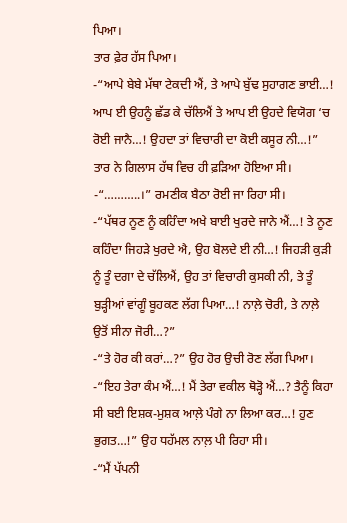ਪਿਆ।
ਤਾਰ ਫ਼ੇਰ ਹੱਸ ਪਿਆ।
-“ਆਪੇ ਬੇਬੇ ਮੱਥਾ ਟੇਕਦੀ ਐਂ, ਤੇ ਆਪੇ ਬੁੱਢ ਸੁਹਾਗਣ ਭਾਈ…! ਆਪ ਈ ਉਹਨੂੰ ਛੱਡ ਕੇ ਚੱਲਿਐਂ ਤੇ ਆਪ ਈ ਉਹਦੇ ਵਿਯੋਗ ‘ਚ ਰੋਈ ਜਾਨੈ…! ਉਹਦਾ ਤਾਂ ਵਿਚਾਰੀ ਦਾ ਕੋਈ ਕਸੂਰ ਨੀ…!” ਤਾਰ ਨੇ ਗਿਲਾਸ ਹੱਥ ਵਿਚ ਹੀ ਫ਼ੜਿਆ ਹੋਇਆ ਸੀ।
-“………..।” ਰਮਣੀਕ ਬੈਠਾ ਰੋਈ ਜਾ ਰਿਹਾ ਸੀ।
-“ਪੱਥਰ ਨੂਣ ਨੂੰ ਕਹਿੰਦਾ ਅਖੇ ਬਾਈ ਖੁਰਦੇ ਜਾਨੇ ਐਂ…! ਤੇ ਨੂਣ ਕਹਿੰਦਾ ਜਿਹੜੇ ਖੁਰਦੇ ਐ, ਉਹ ਬੋਲਦੇ ਈ ਨੀ…! ਜਿਹੜੀ ਕੁੜੀ ਨੂੰ ਤੂੰ ਦਗਾ ਦੇ ਚੱਲਿਐਂ, ਉਹ ਤਾਂ ਵਿਚਾਰੀ ਕੁਸਕੀ ਨੀ, ਤੇ ਤੂੰ ਬੁੜ੍ਹੀਆਂ ਵਾਂਗੂੰ ਬੂਹਕਣ ਲੱਗ ਪਿਆ…! ਨਾਲ਼ੇ ਚੋਰੀ, ਤੇ ਨਾਲ਼ੇ ਉਤੋਂ ਸੀਨਾ ਜੋਰੀ…?”
-“ਤੇ ਹੋਰ ਕੀ ਕਰਾਂ…?” ਉਹ ਹੋਰ ਉਚੀ ਰੋਣ ਲੱਗ ਪਿਆ।
-“ਇਹ ਤੇਰਾ ਕੰਮ ਐਂ…! ਮੈਂ ਤੇਰਾ ਵਕੀਲ ਥੋੜ੍ਹੋ ਐਂ…? ਤੈਨੂੰ ਕਿਹਾ ਸੀ ਬਈ ਇਸ਼ਕ-ਮੁਸ਼ਕ ਆਲ਼ੇ ਪੰਗੇ ਨਾ ਲਿਆ ਕਰ…! ਹੁਣ ਭੁਗਤ…!” ਉਹ ਧਹੱਮਲ ਨਾਲ਼ ਪੀ ਰਿਹਾ ਸੀ।
-“ਮੈਂ ਪੱਪਨੀ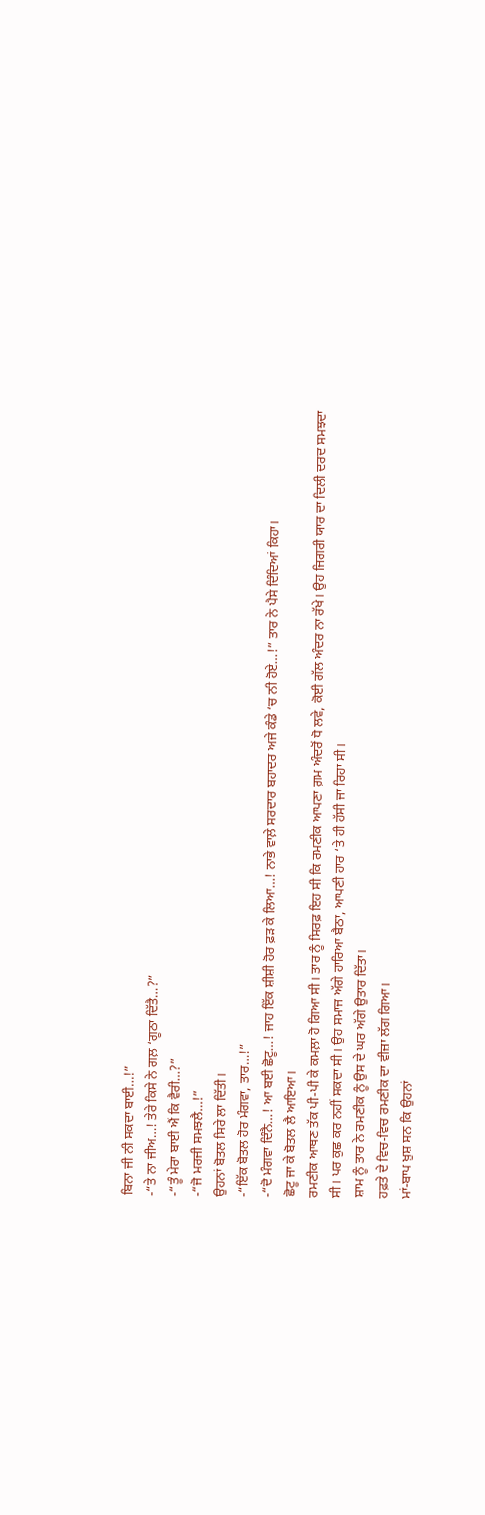ਬਿਨਾ ਜੀ ਨੀ ਸਕਦਾ ਬਾਈ…!”
-“ਤੇ ਨਾ ਜੀਅ…! ਤੇਰੇ ਕਿਸੇ ਨੇ ਗਲ਼ ‘ਗੂਠਾ ਦਿੱਤੈ…?”
-“ਤੂੰ ਮੇਰਾ ਬਾਈ ਐਂ ਕਿ ਵੈਰੀ…?”
-“ਜੋ ਮਰਜੀ ਸਮਝਲੈ…!”
ਉਹਨਾਂ ਬੋਤਲ ਸਿਰੇ ਲਾ ਦਿੱਤੀ।
-“ਇੱਕ ਬੋਤਲ ਹੋਰ ਮੰਗਵਾ, ਤਾਰ…!”
-“ਦੋ ਮੰਗਵਾ ਦਿੰਨੈ…! ਆ ਬਈ ਛੋਟੂ…! ਜਾਹ ਇੱਕ ਸ਼ੀਸ਼ੀ ਹੋਰ ਫ਼ੜ ਕੇ ਲਿਆ…! ਨਾਭੇ ਵਾਲ਼ੇ ਸਰਦਾਰ ਬਹਾਦਰ ਅਜੇ ਕੰਡੇ ‘ਚ ਨੀ ਹੋਏ…!” ਤਾਰ ਨੇ ਪੈਸੇ ਦਿੰਦਿਆਂ ਕਿਹਾ।
ਛੋਟੂ ਜਾ ਕੇ ਬੋਤਲ ਲੈ ਆਇਆ।
ਰਮਣੀਕ ਆਥਣ ਤੱਕ ਪੀ-ਪੀ ਕੇ ਕਮਲ਼ਾ ਹੋ ਗਿਆ ਸੀ। ਤਾਰ ਨੂੰ ਸਿਰਫ਼ ਇਹ ਸੀ ਕਿ ਰਮਣੀਕ ਆਪਣਾ ਗ਼ਮ ਅੰਦਰੋਂ ਧੋ ਲਵੇ, ਕੋਈ ਗੱਲ ਅੰਦਰ ਨਾ ਰੱਖੇ। ਉਹ ਜਿਗਰੀ ਯਾਰ ਦਾ ਦਿਲੀ ਦਰਦ ਸਮਝਦਾ ਸੀ। ਪਰ ਕੁਛ ਕਰ ਨਹੀਂ ਸਕਦਾ ਸੀ। ਉਹ ਸਮਾਜ ਅੱਗੇ ਹਾਰਿਆ ਬੈਠਾ, ਆਪਣੀ ਹਾਰ ‘ਤੇ ਹੀ ਹੱਸੀ ਜਾ ਰਿਹਾ ਸੀ।
ਸ਼ਾਮ ਨੂੰ ਤਾਰ ਨੇ ਰਮਣੀਕ ਨੂੰ ਉਸ ਦੇ ਘਰ ਅੱਗੇ ਉਤਾਰ ਦਿੱਤਾ।
ਹਫ਼ਤੇ ਦੇ ਵਿਚ-ਵਿਚ ਰਮਣੀਕ ਦਾ ਵੀਜ਼ਾ ਲੱਗ ਗਿਆ।
ਮਾਂ-ਬਾਪ ਖ਼ੁਸ਼ ਸਨ ਕਿ ਉਹਨਾਂ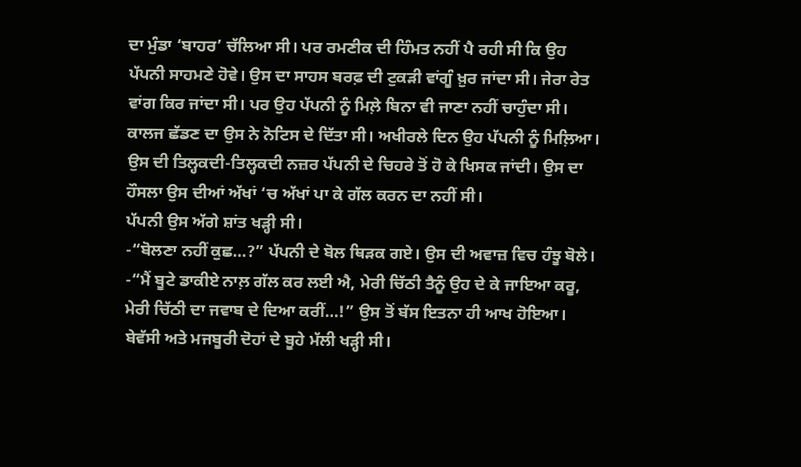ਦਾ ਮੁੰਡਾ ‘ਬਾਹਰ’ ਚੱਲਿਆ ਸੀ। ਪਰ ਰਮਣੀਕ ਦੀ ਹਿੰਮਤ ਨਹੀਂ ਪੈ ਰਹੀ ਸੀ ਕਿ ਉਹ ਪੱਪਨੀ ਸਾਹਮਣੇ ਹੋਵੇ। ਉਸ ਦਾ ਸਾਹਸ ਬਰਫ਼ ਦੀ ਟੁਕੜੀ ਵਾਂਗੂੰ ਖ਼ੁਰ ਜਾਂਦਾ ਸੀ। ਜੇਰਾ ਰੇਤ ਵਾਂਗ ਕਿਰ ਜਾਂਦਾ ਸੀ। ਪਰ ਉਹ ਪੱਪਨੀ ਨੂੰ ਮਿਲ਼ੇ ਬਿਨਾ ਵੀ ਜਾਣਾ ਨਹੀਂ ਚਾਹੁੰਦਾ ਸੀ। ਕਾਲਜ ਛੱਡਣ ਦਾ ਉਸ ਨੇ ਨੋਟਿਸ ਦੇ ਦਿੱਤਾ ਸੀ। ਅਖੀਰਲੇ ਦਿਨ ਉਹ ਪੱਪਨੀ ਨੂੰ ਮਿਲ਼ਿਆ। ਉਸ ਦੀ ਤਿਲ੍ਹਕਦੀ-ਤਿਲ੍ਹਕਦੀ ਨਜ਼ਰ ਪੱਪਨੀ ਦੇ ਚਿਹਰੇ ਤੋਂ ਹੋ ਕੇ ਖਿਸਕ ਜਾਂਦੀ। ਉਸ ਦਾ ਹੌਸਲਾ ਉਸ ਦੀਆਂ ਅੱਖਾਂ ‘ਚ ਅੱਖਾਂ ਪਾ ਕੇ ਗੱਲ ਕਰਨ ਦਾ ਨਹੀਂ ਸੀ।
ਪੱਪਨੀ ਉਸ ਅੱਗੇ ਸ਼ਾਂਤ ਖੜ੍ਹੀ ਸੀ।
-“ਬੋਲਣਾ ਨਹੀਂ ਕੁਛ…?” ਪੱਪਨੀ ਦੇ ਬੋਲ ਥਿੜਕ ਗਏ। ਉਸ ਦੀ ਅਵਾਜ਼ ਵਿਚ ਹੰਝੂ ਬੋਲੇ।
-“ਮੈਂ ਬੂਟੇ ਡਾਕੀਏ ਨਾਲ਼ ਗੱਲ ਕਰ ਲਈ ਐ, ਮੇਰੀ ਚਿੱਠੀ ਤੈਨੂੰ ਉਹ ਦੇ ਕੇ ਜਾਇਆ ਕਰੂ, ਮੇਰੀ ਚਿੱਠੀ ਦਾ ਜਵਾਬ ਦੇ ਦਿਆ ਕਰੀਂ…!” ਉਸ ਤੋਂ ਬੱਸ ਇਤਨਾ ਹੀ ਆਖ ਹੋਇਆ।
ਬੇਵੱਸੀ ਅਤੇ ਮਜਬੂਰੀ ਦੋਹਾਂ ਦੇ ਬੂਹੇ ਮੱਲੀ ਖੜ੍ਹੀ ਸੀ।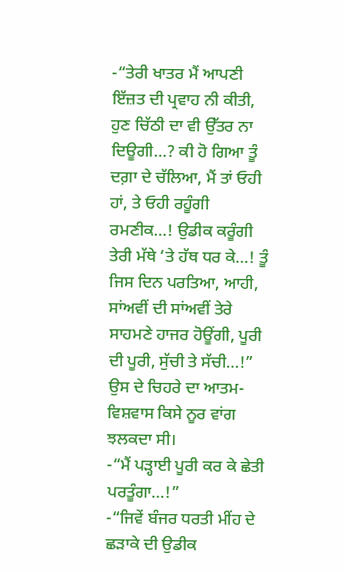-“ਤੇਰੀ ਖਾਤਰ ਮੈਂ ਆਪਣੀ ਇੱਜ਼ਤ ਦੀ ਪ੍ਰਵਾਹ ਨੀ ਕੀਤੀ, ਹੁਣ ਚਿੱਠੀ ਦਾ ਵੀ ਉੱਤਰ ਨਾ ਦਿਊਗੀ…? ਕੀ ਹੋ ਗਿਆ ਤੂੰ ਦਗ਼ਾ ਦੇ ਚੱਲਿਆ, ਮੈਂ ਤਾਂ ਓਹੀ ਹਾਂ, ਤੇ ਓਹੀ ਰਹੂੰਗੀ ਰਮਣੀਕ…! ਉਡੀਕ ਕਰੂੰਗੀ ਤੇਰੀ ਮੱਥੇ ‘ਤੇ ਹੱਥ ਧਰ ਕੇ…! ਤੂੰ ਜਿਸ ਦਿਨ ਪਰਤਿਆ, ਆਹੀ, ਸਾਂਅਵੀਂ ਦੀ ਸਾਂਅਵੀਂ ਤੇਰੇ ਸਾਹਮਣੇ ਹਾਜਰ ਹੋਊਂਗੀ, ਪੂਰੀ ਦੀ ਪੂਰੀ, ਸੁੱਚੀ ਤੇ ਸੱਚੀ…!” ਉਸ ਦੇ ਚਿਹਰੇ ਦਾ ਆਤਮ-ਵਿਸ਼ਵਾਸ ਕਿਸੇ ਨੂਰ ਵਾਂਗ ਝਲਕਦਾ ਸੀ।
-“ਮੈਂ ਪੜ੍ਹਾਈ ਪੂਰੀ ਕਰ ਕੇ ਛੇਤੀ ਪਰਤੂੰਗਾ…!”
-“ਜਿਵੇਂ ਬੰਜਰ ਧਰਤੀ ਮੀਂਹ ਦੇ ਛੜਾਕੇ ਦੀ ਉਡੀਕ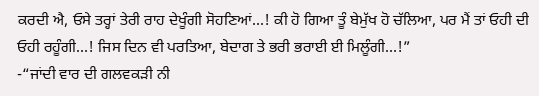ਕਰਦੀ ਐ, ਓਸੇ ਤਰ੍ਹਾਂ ਤੇਰੀ ਰਾਹ ਦੇਖੂੰਗੀ ਸੋਹਣਿਆਂ…! ਕੀ ਹੋ ਗਿਆ ਤੂੰ ਬੇਮੁੱਖ ਹੋ ਚੱਲਿਆ, ਪਰ ਮੈਂ ਤਾਂ ਓਹੀ ਦੀ ਓਹੀ ਰਹੂੰਗੀ…! ਜਿਸ ਦਿਨ ਵੀ ਪਰਤਿਆ, ਬੇਦਾਗ ਤੇ ਭਰੀ ਭਰਾਈ ਈ ਮਿਲੂੰਗੀ…!”
-“ਜਾਂਦੀ ਵਾਰ ਦੀ ਗਲਵਕੜੀ ਨੀ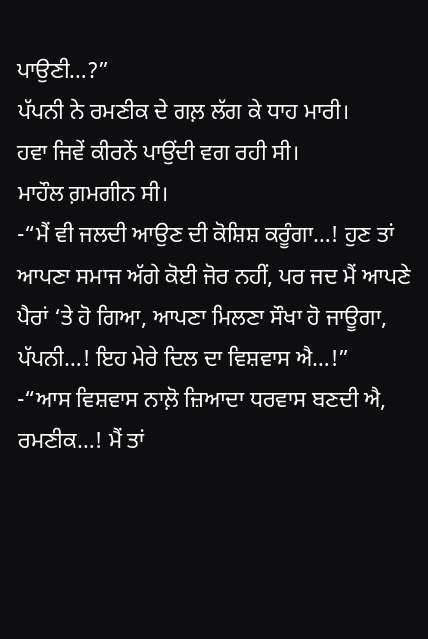ਪਾਉਣੀ…?”
ਪੱਪਨੀ ਨੇ ਰਮਣੀਕ ਦੇ ਗਲ਼ ਲੱਗ ਕੇ ਧਾਹ ਮਾਰੀ।
ਹਵਾ ਜਿਵੇਂ ਕੀਰਨੇਂ ਪਾਉਂਦੀ ਵਗ ਰਹੀ ਸੀ।
ਮਾਹੌਲ ਗ਼ਮਗੀਨ ਸੀ।
-“ਮੈਂ ਵੀ ਜਲਦੀ ਆਉਣ ਦੀ ਕੋਸ਼ਿਸ਼ ਕਰੂੰਗਾ…! ਹੁਣ ਤਾਂ ਆਪਣਾ ਸਮਾਜ ਅੱਗੇ ਕੋਈ ਜੋਰ ਨਹੀਂ, ਪਰ ਜਦ ਮੈਂ ਆਪਣੇ ਪੈਰਾਂ ‘ਤੇ ਹੋ ਗਿਆ, ਆਪਣਾ ਮਿਲਣਾ ਸੌਖਾ ਹੋ ਜਾਊਗਾ, ਪੱਪਨੀ…! ਇਹ ਮੇਰੇ ਦਿਲ ਦਾ ਵਿਸ਼ਵਾਸ ਐ…!”
-“ਆਸ ਵਿਸ਼ਵਾਸ ਨਾਲ਼ੋ ਜ਼ਿਆਦਾ ਧਰਵਾਸ ਬਣਦੀ ਐ, ਰਮਣੀਕ…! ਮੈਂ ਤਾਂ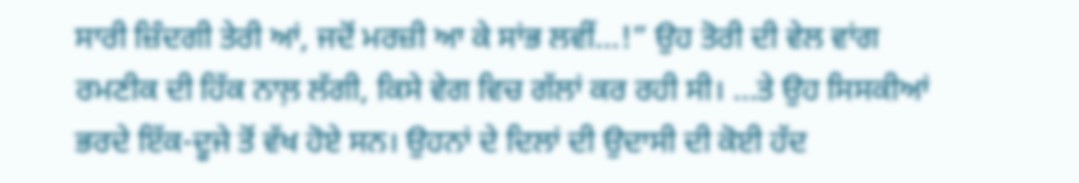ਸਾਰੀ ਜ਼ਿੰਦਗੀ ਤੇਰੀ ਆਂ, ਜਦੋਂ ਮਰਜ਼ੀ ਆ ਕੇ ਸਾਂਭ ਲਵੀਂ…!” ਉਹ ਤੋਰੀ ਦੀ ਵੇਲ ਵਾਂਗ ਰਮਣੀਕ ਦੀ ਹਿੱਕ ਨਾਲ਼ ਲੱਗੀ, ਕਿਸੇ ਵੇਗ ਵਿਚ ਗੱਲਾਂ ਕਰ ਰਹੀ ਸੀ। …ਤੇ ਉਹ ਸਿਸਕੀਆਂ ਭਰਦੇ ਇੱਕ-ਦੂਜੇ ਤੋਂ ਵੱਖ ਹੋਏ ਸਨ। ਉਹਨਾਂ ਦੇ ਦਿਲਾਂ ਦੀ ਉਦਾਸੀ ਦੀ ਕੋਈ ਹੱਦ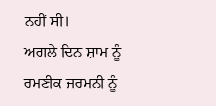ਨਹੀਂ ਸੀ।
ਅਗਲੇ ਦਿਨ ਸ਼ਾਮ ਨੂੰ ਰਮਣੀਕ ਜਰਮਨੀ ਨੂੰ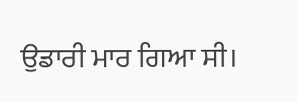ਉਡਾਰੀ ਮਾਰ ਗਿਆ ਸੀ।